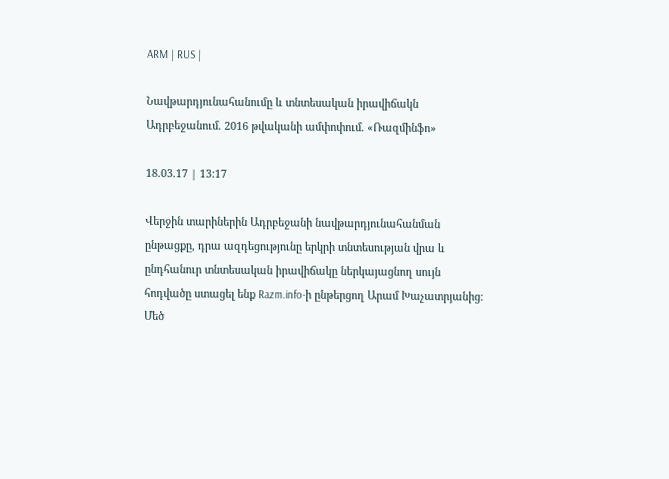ARM | RUS |

Նավթարդյունահանումը և տնտեսական իրավիճակն Ադրբեջանում. 2016 թվականի ամփոփում. «Ռազմինֆո»

18.03.17 | 13:17

Վերջին տարիներին Ադրբեջանի նավթարդյունահանման ընթացքը, դրա ազդեցությունը երկրի տնտեսության վրա և ընդհանուր տնտեսական իրավիճակը ներկայացնող սույն հոդվածը ստացել ենք Razm.info-ի ընթերցող Արամ Խաչատրյանից։ Մեծ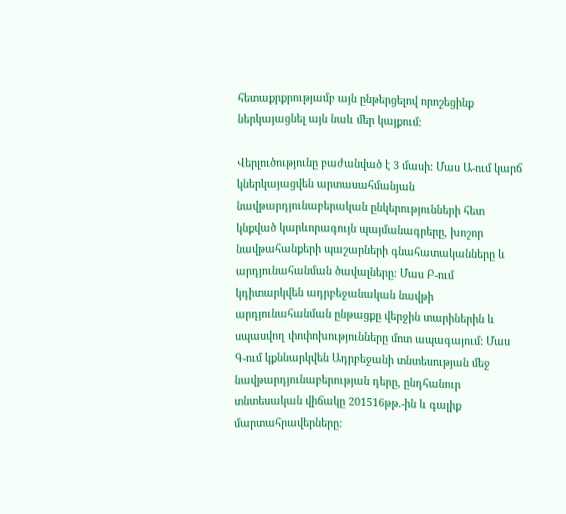հետաքրքրությամբ այն ընթերցելով որոշեցինք ներկայացնել այն նաև մեր կայքում։

Վերլուծությունը բաժանված է 3 մասի: Մաս Ա-ում կարճ կներկայացվեն արտասահմանյան նավթարդյունաբերական ընկերությունների հետ կնքված կարևորագույն պայմանագրերը, խոշոր նավթահանքերի պաշարների գնահատականները և արդյունահանման ծավալները: Մաս Բ-ում կդիտարկվեն ադրբեջանական նավթի արդյունահանման ընթացքը վերջին տարիներին և սպասվող փոփոխությունները մոտ ապագայում: Մաս Գ-ում կքննարկվեն Ադրբեջանի տնտեսության մեջ նավթարդյունաբերության դերը, ընդհանուր տնտեսական վիճակը 201516թթ.-ին և գալիք մարտահրավերները: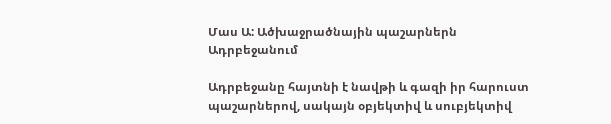Մաս Ա: Ածխաջրածնային պաշարներն Ադրբեջանում

Ադրբեջանը հայտնի է նավթի և գազի իր հարուստ պաշարներով, սակայն օբյեկտիվ և սուբյեկտիվ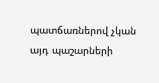պատճառներով չկան այդ պաշարների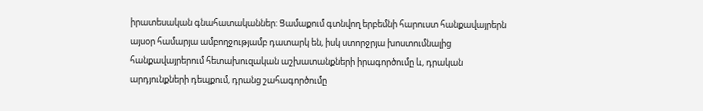իրատեսական գնահատականներ: Ցամաքում գտնվող երբեմնի հարուստ հանքավայրերն այսօր համարյա ամբողջությամբ դատարկ են, իսկ ստորջրյա խոստումնալից հանքավայրերում հետախուզական աշխատանքների իրագործումը և, դրական արդյունքների դեպքում, դրանց շահագործումը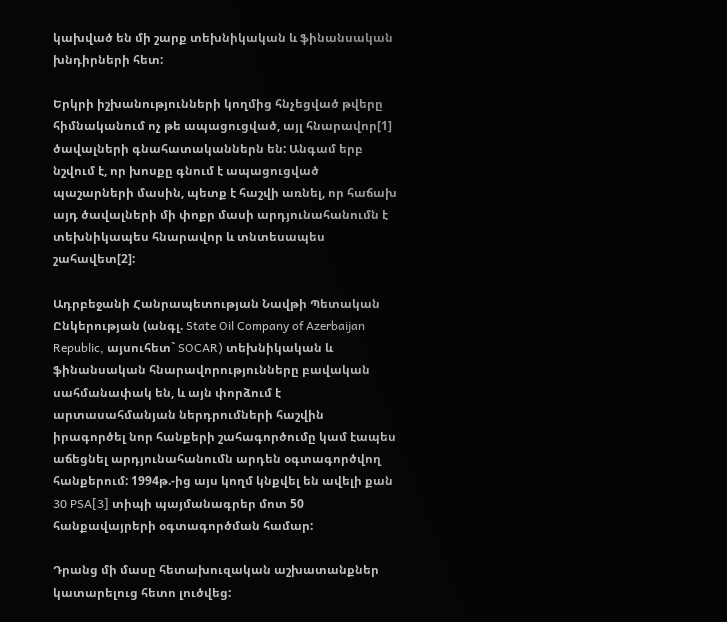կախված են մի շարք տեխնիկական և ֆինանսական խնդիրների հետ:

Երկրի իշխանությունների կողմից հնչեցված թվերը հիմնականում ոչ թե ապացուցված, այլ հնարավոր[1] ծավալների գնահատականներն են: Անգամ երբ նշվում է, որ խոսքը գնում է ապացուցված պաշարների մասին, պետք է հաշվի առնել, որ հաճախ այդ ծավալների մի փոքր մասի արդյունահանումն է տեխնիկապես հնարավոր և տնտեսապես շահավետ[2]:

Ադրբեջանի Հանրապետության Նավթի Պետական Ընկերության (անգլ. State Oil Company of Azerbaijan Republic, այսուհետ` SOCAR) տեխնիկական և ֆինանսական հնարավորությունները բավական սահմանափակ են, և այն փորձում է արտասահմանյան ներդրումների հաշվին իրագործել նոր հանքերի շահագործումը կամ էապես աճեցնել արդյունահանումն արդեն օգտագործվող հանքերում: 1994թ.-ից այս կողմ կնքվել են ավելի քան 30 PSA[3] տիպի պայմանագրեր մոտ 50 հանքավայրերի օգտագործման համար:

Դրանց մի մասը հետախուզական աշխատանքներ կատարելուց հետո լուծվեց: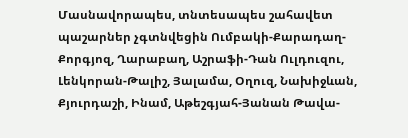Մասնավորապես, տնտեսապես շահավետ պաշարներ չգտնվեցին Ումբակի-Քարադաղ-Քորգյոզ, Ղարաբաղ, Աշրաֆի-Դան Ուլդուզու, Լենկորան-Թալիշ, Յալամա, Օղուզ, Նախիջևան, Քյուրդաշի, Ինամ, Աթեշգյահ-Յանան Թավա-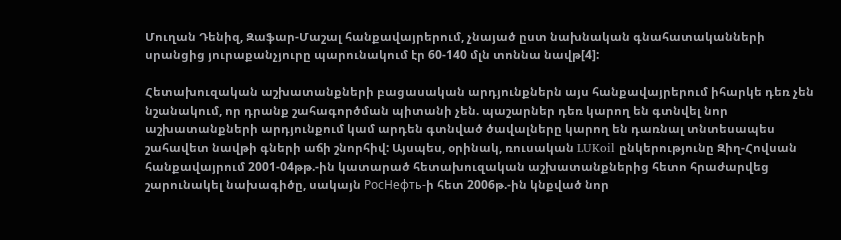Մուղան Դենիզ, Զաֆար-Մաշալ հանքավայրերում, չնայած ըստ նախնական գնահատականների սրանցից յուրաքանչյուրը պարունակում էր 60-140 մլն տոննա նավթ[4]:

Հետախուզական աշխատանքների բացասական արդյունքներն այս հանքավայրերում իհարկե դեռ չեն նշանակում, որ դրանք շահագործման պիտանի չեն. պաշարներ դեռ կարող են գտնվել նոր աշխատանքների արդյունքում կամ արդեն գտնված ծավալները կարող են դառնալ տնտեսապես շահավետ նավթի գների աճի շնորհիվ: Այսպես, օրինակ, ռուսական LUKoil ընկերությունը Զիղ-Հովսան հանքավայրում 2001-04թթ.-ին կատարած հետախուզական աշխատանքներից հետո հրաժարվեց շարունակել նախագիծը, սակայն РосНефть-ի հետ 2006թ.-ին կնքված նոր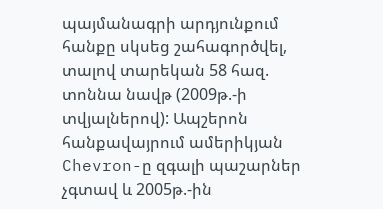պայմանագրի արդյունքում հանքը սկսեց շահագործվել, տալով տարեկան 58 հազ. տոննա նավթ (2009թ.-ի տվյալներով): Ապշերոն հանքավայրում ամերիկյան Chevron-ը զգալի պաշարներ չգտավ և 2005թ.-ին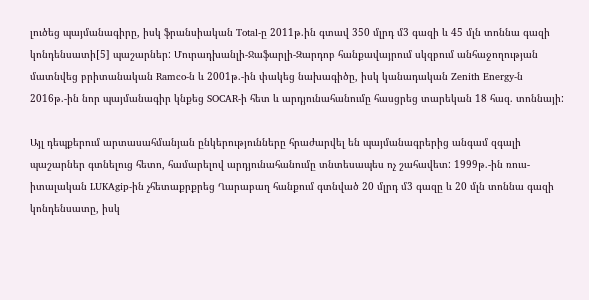լուծեց պայմանագիրը, իսկ ֆրանսիական Total-ը 2011թ.ին գտավ 350 մլրդ մ3 գազի և 45 մլն տոննա գազի կոնդենսատի[5] պաշարներ: Մուրադխանլի-Ջաֆարլի-Զարդոբ հանքավայրում սկզբում անհաջողության մատնվեց բրիտանական Ramco-ն և 2001թ.-ին փակեց նախագիծը, իսկ կանադական Zenith Energy-ն 2016թ.-ին նոր պայմանագիր կնքեց SOCAR-ի հետ և արդյունահանումը հասցրեց տարեկան 18 հազ. տոննայի:

Այլ դեպքերում արտասահմանյան ընկերությունները հրաժարվել են պայմանագրերից անգամ զգալի պաշարներ գտնելուց հետո, համարելով արդյունահանումը տնտեսապես ոչ շահավետ: 1999թ.-ին ռուս-իտալական LUKAgip-ին չհետաքրքրեց Ղարաբաղ հանքում գտնված 20 մլրդ մ3 գազը և 20 մլն տոննա գազի կոնդենսատը, իսկ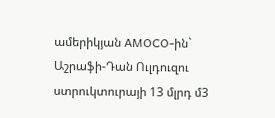ամերիկյան AMOCO-ին` Աշրաֆի-Դան Ուլդուզու ստրուկտուրայի 13 մլրդ մ3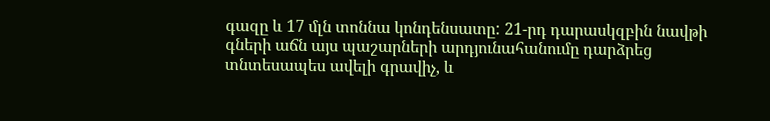գազը և 17 մլն տոննա կոնդենսատը: 21-րդ դարասկզբին նավթի գների աճն այս պաշարների արդյունահանումը դարձրեց տնտեսապես ավելի գրավիչ, և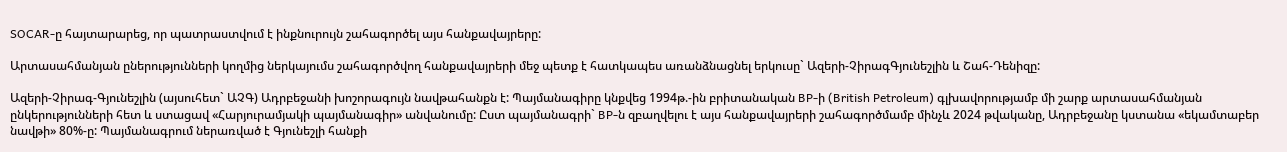SOCAR-ը հայտարարեց, որ պատրաստվում է ինքնուրույն շահագործել այս հանքավայրերը:

Արտասահմանյան ըներությունների կողմից ներկայումս շահագործվող հանքավայրերի մեջ պետք է հատկապես առանձնացնել երկուսը` Ազերի-ՉիրագԳյունեշլին և Շահ-Դենիզը:

Ազերի-Չիրագ-Գյունեշլին (այսուհետ` ԱՉԳ) Ադրբեջանի խոշորագույն նավթահանքն է: Պայմանագիրը կնքվեց 1994թ.-ին բրիտանական BP-ի (British Petroleum) գլխավորությամբ մի շարք արտասահմանյան ընկերությունների հետ և ստացավ «Հարյուրամյակի պայմանագիր» անվանումը: Ըստ պայմանագրի` BP-ն զբաղվելու է այս հանքավայրերի շահագործմամբ մինչև 2024 թվականը, Ադրբեջանը կստանա «եկամտաբեր նավթի» 80%-ը: Պայմանագրում ներառված է Գյունեշլի հանքի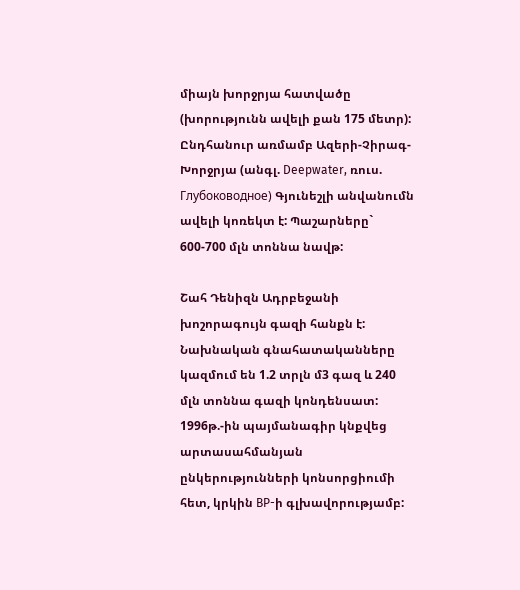միայն խորջրյա հատվածը (խորությունն ավելի քան 175 մետր): Ընդհանուր առմամբ Ազերի-Չիրագ-Խորջրյա (անգլ. Deepwater, ռուս. Глубоководное) Գյունեշլի անվանումն ավելի կոռեկտ է: Պաշարները` 600-700 մլն տոննա նավթ:

Շահ Դենիզն Ադրբեջանի խոշորագույն գազի հանքն է: Նախնական գնահատականները կազմում են 1.2 տրլն մ3 գազ և 240 մլն տոննա գազի կոնդենսատ: 1996թ.-ին պայմանագիր կնքվեց արտասահմանյան ընկերությունների կոնսորցիումի հետ, կրկին BP-ի գլխավորությամբ: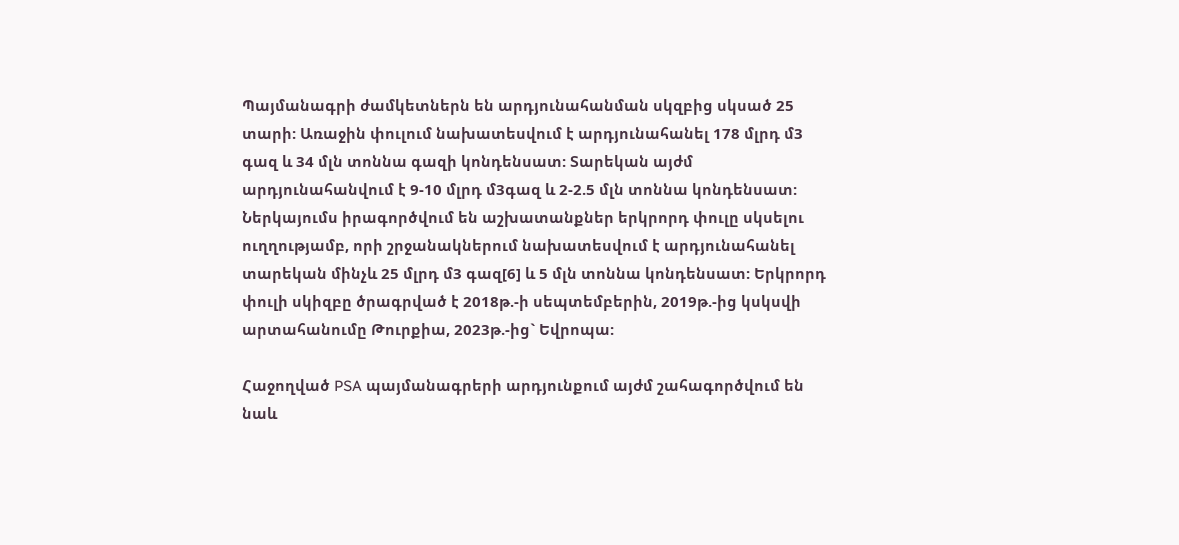Պայմանագրի ժամկետներն են արդյունահանման սկզբից սկսած 25 տարի: Առաջին փուլում նախատեսվում է արդյունահանել 178 մլրդ մ3 գազ և 34 մլն տոննա գազի կոնդենսատ: Տարեկան այժմ արդյունահանվում է 9-10 մլրդ մ3գազ և 2-2.5 մլն տոննա կոնդենսատ: Ներկայումս իրագործվում են աշխատանքներ երկրորդ փուլը սկսելու ուղղությամբ, որի շրջանակներում նախատեսվում է արդյունահանել տարեկան մինչև 25 մլրդ մ3 գազ[6] և 5 մլն տոննա կոնդենսատ: Երկրորդ փուլի սկիզբը ծրագրված է 2018թ.-ի սեպտեմբերին, 2019թ.-ից կսկսվի արտահանումը Թուրքիա, 2023թ.-ից` Եվրոպա:

Հաջողված PSA պայմանագրերի արդյունքում այժմ շահագործվում են նաև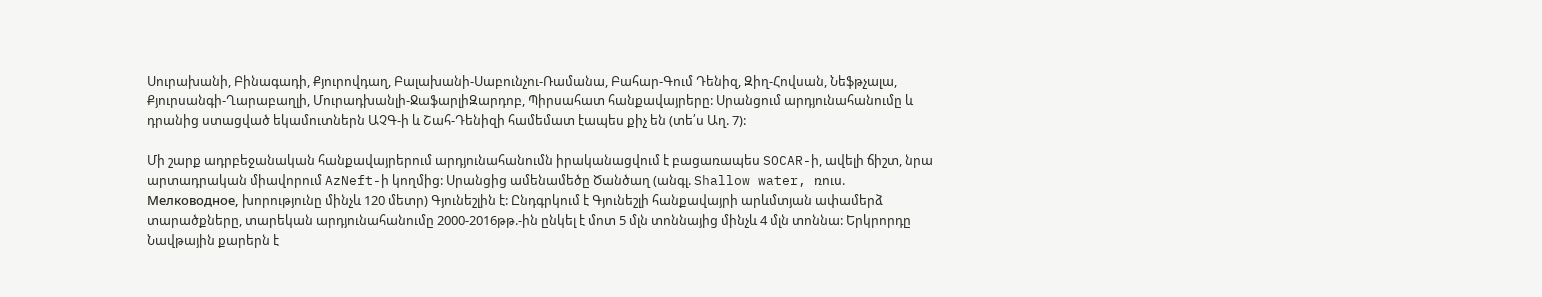Սուրախանի, Բինագադի, Քյուրովդաղ, Բալախանի-Սաբունչու-Ռամանա, Բահար-Գում Դենիզ, Զիղ-Հովսան, Նեֆթչալա, Քյուրսանգի-Ղարաբաղլի, Մուրադխանլի-ՋաֆարլիԶարդոբ, Պիրսահատ հանքավայրերը: Սրանցում արդյունահանումը և դրանից ստացված եկամուտներն ԱՉԳ-ի և Շահ-Դենիզի համեմատ էապես քիչ են (տե՛ս Աղ. 7):

Մի շարք ադրբեջանական հանքավայրերում արդյունահանումն իրականացվում է բացառապես SOCAR-ի, ավելի ճիշտ, նրա արտադրական միավորում AzNeft-ի կողմից: Սրանցից ամենամեծը Ծանծաղ (անգլ. Shallow water, ռուս. Мелководное, խորությունը մինչև 120 մետր) Գյունեշլին է: Ընդգրկում է Գյունեշլի հանքավայրի արևմտյան ափամերձ տարածքները, տարեկան արդյունահանումը 2000-2016թթ.-ին ընկել է մոտ 5 մլն տոննայից մինչև 4 մլն տոննա: Երկրորդը Նավթային քարերն է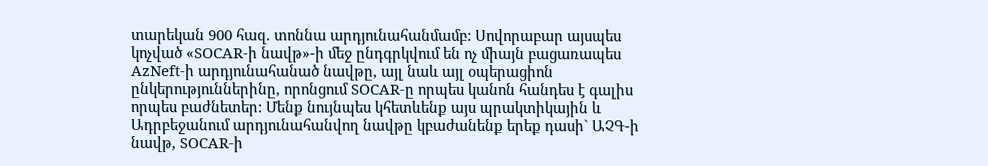տարեկան 900 հազ. տոննա արդյունահանմամբ: Սովորաբար այսպես կոչված «SOCAR-ի նավթ»-ի մեջ ընդգրկվում են ոչ միայն բացառապես AzNeft-ի արդյունահանած նավթը, այլ նաև այլ օպերացիոն ընկերություններինը, որոնցում SOCAR-ը որպես կանոն հանդես է գալիս որպես բաժնետեր: Մենք նույնպես կհետևենք այս պրակտիկային և Ադրբեջանում արդյունահանվող նավթը կբաժանենք երեք դասի` ԱՉԳ-ի նավթ, SOCAR-ի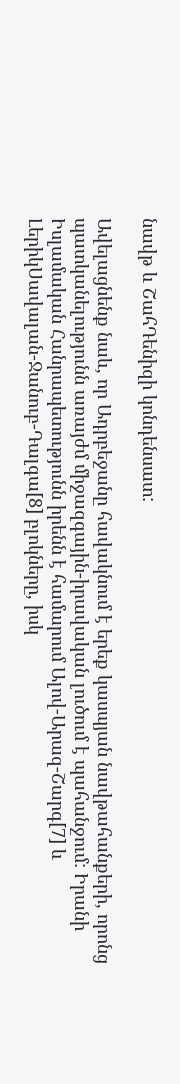նավթ և ՇահԴենիզի կոնդենսատ:

Ավելացնենք նաև, որ Ադրբեջանը հավակնում է երեք կասպյան նավթահանքերի, որոնց պատկանելությունն առայժմ միջազգային-իրավական լուծում է պահանջում: Իրանի Իսլամական Հանրապետությունն իրենն է համարում Ալով-Արազ-Շարգ[7] և ԼերիկՍավալան-Ջանուբ-Դալգա[8] բլոկները, իսկ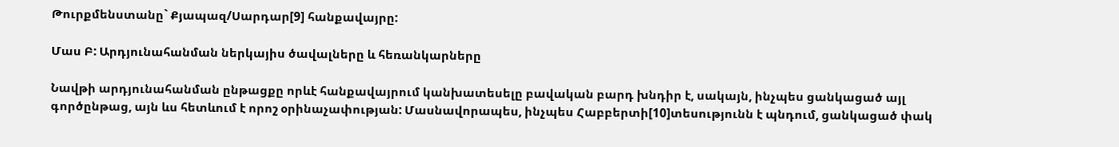Թուրքմենստանը` Քյապազ/Սարդար[9] հանքավայրը:

Մաս Բ: Արդյունահանման ներկայիս ծավալները և հեռանկարները

Նավթի արդյունահանման ընթացքը որևէ հանքավայրում կանխատեսելը բավական բարդ խնդիր է, սակայն, ինչպես ցանկացած այլ գործընթաց, այն ևս հետևում է որոշ օրինաչափության: Մասնավորապես, ինչպես Հաբբերտի[10]տեսությունն է պնդում, ցանկացած փակ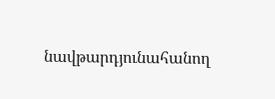նավթարդյունահանող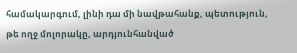համակարգում, լինի դա մի նավթահանք, պետություն, թե ողջ մոլորակը, արդյունհանված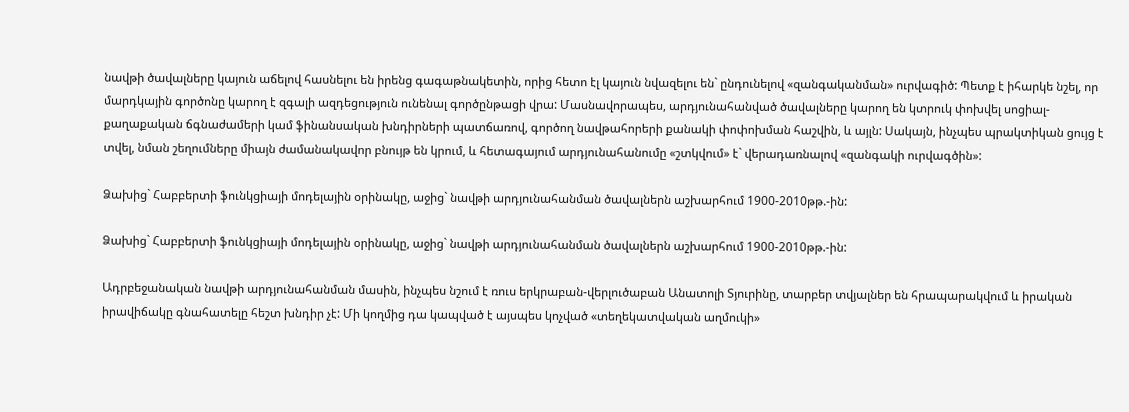նավթի ծավալները կայուն աճելով հասնելու են իրենց գագաթնակետին, որից հետո էլ կայուն նվազելու են` ընդունելով «զանգականման» ուրվագիծ: Պետք է իհարկե նշել, որ մարդկային գործոնը կարող է զգալի ազդեցություն ունենալ գործընթացի վրա: Մասնավորապես, արդյունահանված ծավալները կարող են կտրուկ փոխվել սոցիալ-քաղաքական ճգնաժամերի կամ ֆինանսական խնդիրների պատճառով, գործող նավթահորերի քանակի փոփոխման հաշվին, և այլն: Սակայն, ինչպես պրակտիկան ցույց է տվել, նման շեղումները միայն ժամանակավոր բնույթ են կրում, և հետագայում արդյունահանումը «շտկվում» է` վերադառնալով «զանգակի ուրվագծին»:

Ձախից` Հաբբերտի ֆունկցիայի մոդելային օրինակը, աջից` նավթի արդյունահանման ծավալներն աշխարհում 1900-2010թթ.-ին:

Ձախից` Հաբբերտի ֆունկցիայի մոդելային օրինակը, աջից` նավթի արդյունահանման ծավալներն աշխարհում 1900-2010թթ.-ին:

Ադրբեջանական նավթի արդյունահանման մասին, ինչպես նշում է ռուս երկրաբան-վերլուծաբան Անատոլի Տյուրինը, տարբեր տվյալներ են հրապարակվում և իրական իրավիճակը գնահատելը հեշտ խնդիր չէ: Մի կողմից դա կապված է այսպես կոչված «տեղեկատվական աղմուկի»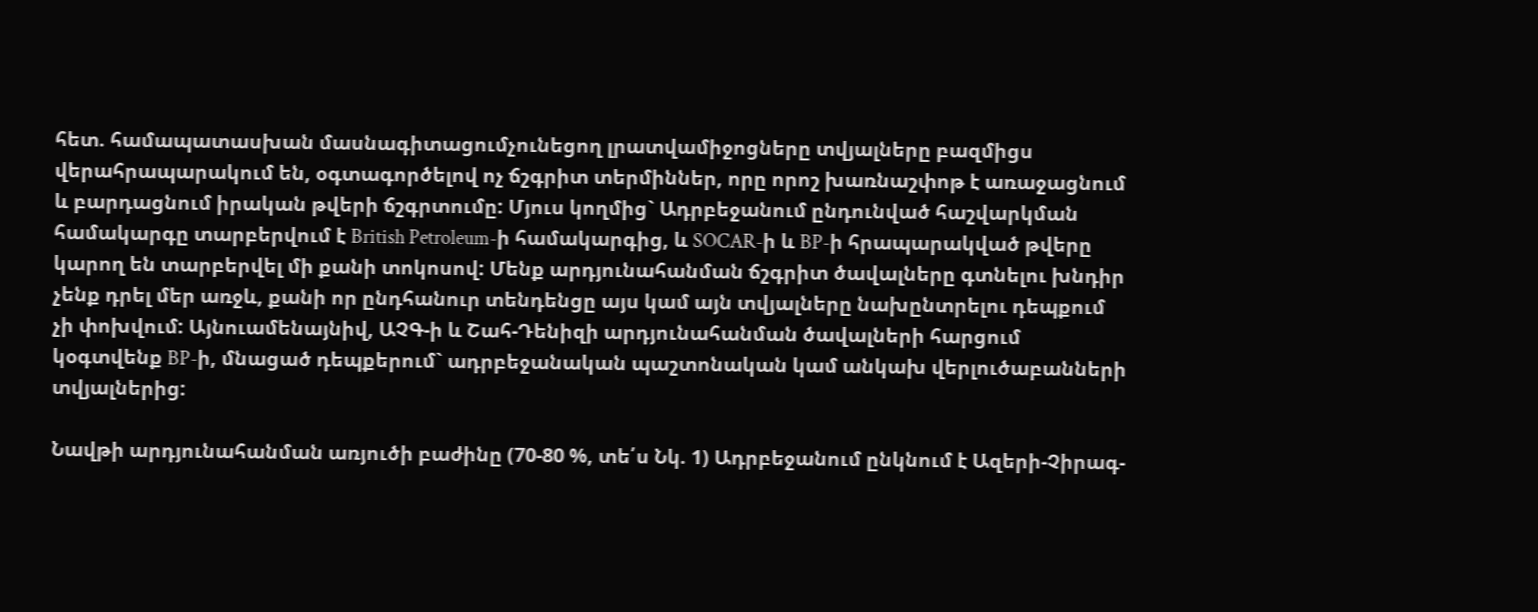հետ. համապատասխան մասնագիտացումչունեցող լրատվամիջոցները տվյալները բազմիցս վերահրապարակում են, օգտագործելով ոչ ճշգրիտ տերմիններ, որը որոշ խառնաշփոթ է առաջացնում և բարդացնում իրական թվերի ճշգրտումը: Մյուս կողմից` Ադրբեջանում ընդունված հաշվարկման համակարգը տարբերվում է British Petroleum-ի համակարգից, և SOCAR-ի և BP-ի հրապարակված թվերը կարող են տարբերվել մի քանի տոկոսով: Մենք արդյունահանման ճշգրիտ ծավալները գտնելու խնդիր չենք դրել մեր առջև, քանի որ ընդհանուր տենդենցը այս կամ այն տվյալները նախընտրելու դեպքում չի փոխվում: Այնուամենայնիվ, ԱՉԳ-ի և Շահ-Դենիզի արդյունահանման ծավալների հարցում կօգտվենք BP-ի, մնացած դեպքերում` ադրբեջանական պաշտոնական կամ անկախ վերլուծաբանների տվյալներից:

Նավթի արդյունահանման առյուծի բաժինը (70-80 %, տե՛ս Նկ. 1) Ադրբեջանում ընկնում է Ազերի-Չիրագ-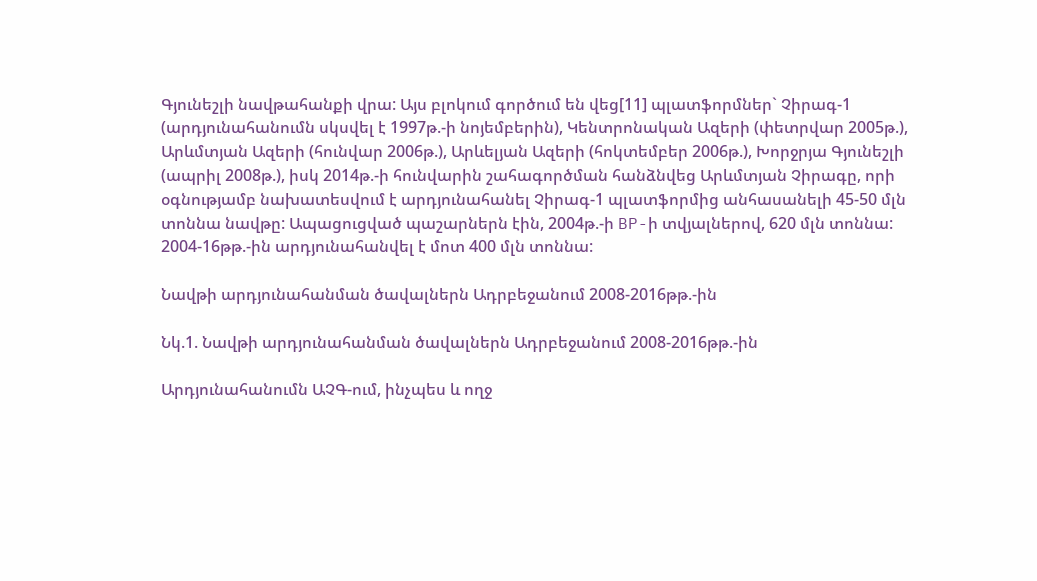Գյունեշլի նավթահանքի վրա: Այս բլոկում գործում են վեց[11] պլատֆորմներ` Չիրագ-1 (արդյունահանումն սկսվել է 1997թ.-ի նոյեմբերին), Կենտրոնական Ազերի (փետրվար 2005թ.), Արևմտյան Ազերի (հունվար 2006թ.), Արևելյան Ազերի (հոկտեմբեր 2006թ.), Խորջրյա Գյունեշլի (ապրիլ 2008թ.), իսկ 2014թ.-ի հունվարին շահագործման հանձնվեց Արևմտյան Չիրագը, որի օգնությամբ նախատեսվում է արդյունահանել Չիրագ-1 պլատֆորմից անհասանելի 45-50 մլն տոննա նավթը: Ապացուցված պաշարներն էին, 2004թ.-ի BP-ի տվյալներով, 620 մլն տոննա: 2004-16թթ.-ին արդյունահանվել է մոտ 400 մլն տոննա:

Նավթի արդյունահանման ծավալներն Ադրբեջանում 2008-2016թթ.-ին

Նկ.1. Նավթի արդյունահանման ծավալներն Ադրբեջանում 2008-2016թթ.-ին

Արդյունահանումն ԱՉԳ-ում, ինչպես և ողջ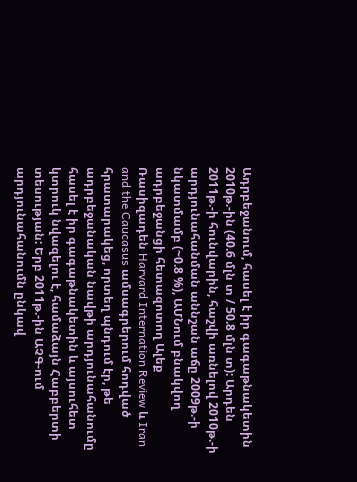Ադրբեջանում, հասել է իր գագաթնակետին 2010թ.-ին (40.6 մլն տ / 50.8 մլն տ): Արդեն 2011թ.-ի հունվարին, հաշվի առնելով 2010թ.-ի արդյունահանման աննշան աճը 2009թ.-ի նկատմամբ (~0.8 %), ԱՄՆում բնակվող ադրբեջանցի հետազոտող Ալեք Ռասիզադեն Harvard Internation Review և Iran and the Caucasus ամսագրերում հոդված հրատարակեց, որտեղ պնդում էր, թե ադրբեջանական նավթի արդյունահանումը հասել է իր գագաթնակետին և այսուհետ կտրուկ նվազելու է, համաձայն Հաբբերտի տեսության: Երբ 2011թ.-ին ԱՉԳ-ում արդյունահանումն ընկավ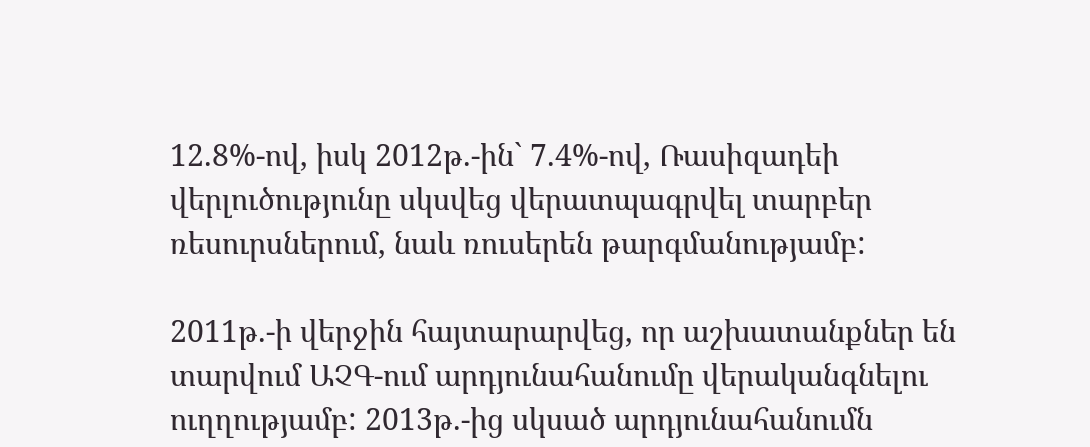12.8%-ով, իսկ 2012թ.-ին` 7.4%-ով, Ռասիզադեի վերլուծությունը սկսվեց վերատպագրվել տարբեր ռեսուրսներում, նաև ռուսերեն թարգմանությամբ:

2011թ.-ի վերջին հայտարարվեց, որ աշխատանքներ են տարվում ԱՉԳ-ում արդյունահանումը վերականգնելու ուղղությամբ: 2013թ.-ից սկսած արդյունահանումն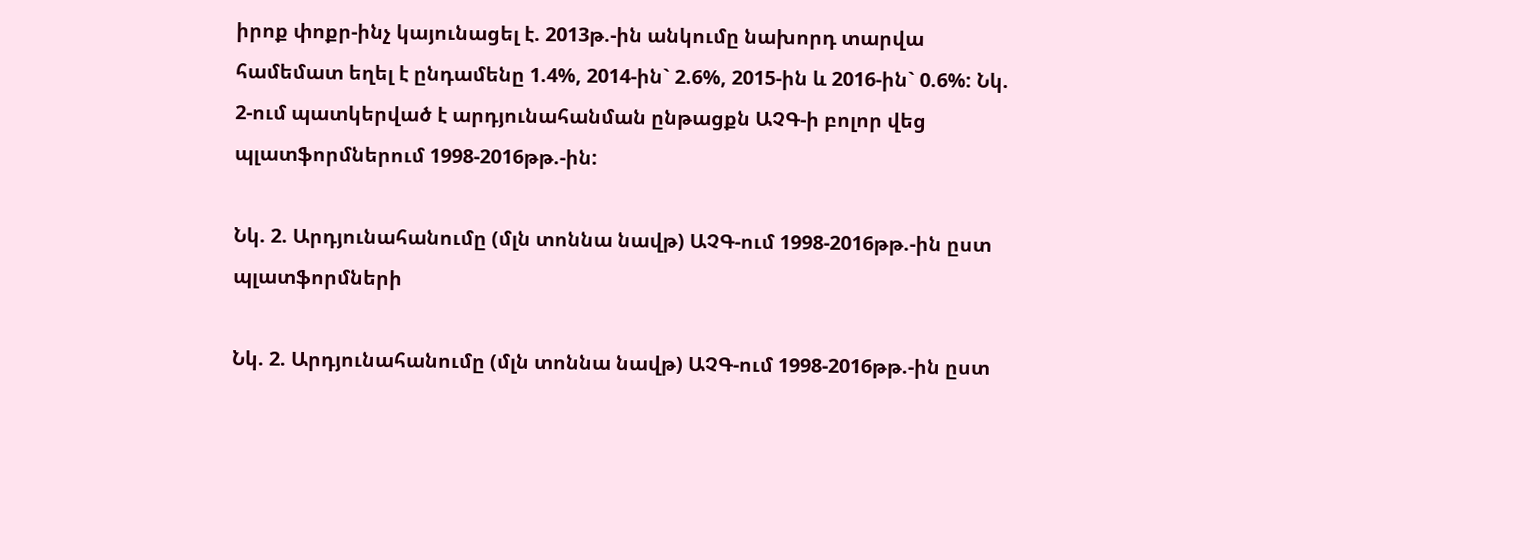իրոք փոքր-ինչ կայունացել է. 2013թ.-ին անկումը նախորդ տարվա համեմատ եղել է ընդամենը 1.4%, 2014-ին` 2.6%, 2015-ին և 2016-ին` 0.6%: Նկ. 2-ում պատկերված է արդյունահանման ընթացքն ԱՉԳ-ի բոլոր վեց պլատֆորմներում 1998-2016թթ.-ին:

Նկ. 2. Արդյունահանումը (մլն տոննա նավթ) ԱՉԳ-ում 1998-2016թթ.-ին ըստ պլատֆորմների

Նկ. 2. Արդյունահանումը (մլն տոննա նավթ) ԱՉԳ-ում 1998-2016թթ.-ին ըստ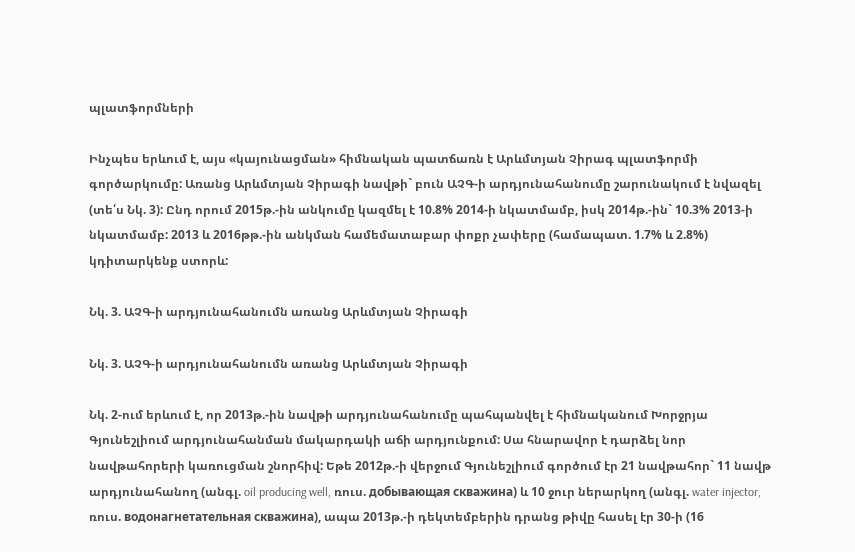պլատֆորմների

Ինչպես երևում է, այս «կայունացման» հիմնական պատճառն է Արևմտյան Չիրագ պլատֆորմի գործարկումը: Առանց Արևմտյան Չիրագի նավթի` բուն ԱՉԳ-ի արդյունահանումը շարունակում է նվազել (տե՛ս Նկ. 3): Ընդ որում 2015թ.-ին անկումը կազմել է 10.8% 2014-ի նկատմամբ, իսկ 2014թ.-ին` 10.3% 2013-ի նկատմամբ: 2013 և 2016թթ.-ին անկման համեմատաբար փոքր չափերը (համապատ. 1.7% և 2.8%) կդիտարկենք ստորև:

Նկ. 3. ԱՉԳ-ի արդյունահանումն առանց Արևմտյան Չիրագի

Նկ. 3. ԱՉԳ-ի արդյունահանումն առանց Արևմտյան Չիրագի

Նկ. 2-ում երևում է, որ 2013թ.-ին նավթի արդյունահանումը պահպանվել է հիմնականում Խորջրյա Գյունեշլիում արդյունահանման մակարդակի աճի արդյունքում: Սա հնարավոր է դարձել նոր նավթահորերի կառուցման շնորհիվ: Եթե 2012թ.-ի վերջում Գյունեշլիում գործում էր 21 նավթահոր` 11 նավթ արդյունահանող (անգլ. oil producing well, ռուս. добывающая скважина) և 10 ջուր ներարկող (անգլ. water injector, ռուս. водонагнетательная скважина), ապա 2013թ.-ի դեկտեմբերին դրանց թիվը հասել էր 30-ի (16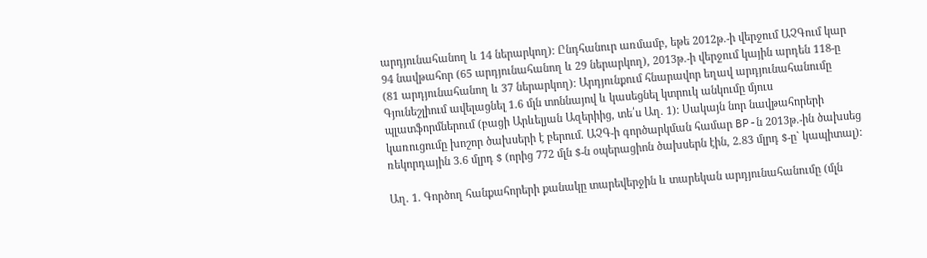արդյունահանող և 14 ներարկող): Ընդհանուր առմամբ, եթե 2012թ.-ի վերջում ԱՉԳում կար 94 նավթահոր (65 արդյունահանող և 29 ներարկող), 2013թ.-ի վերջում կային արդեն 118-ը (81 արդյունահանող և 37 ներարկող): Արդյունքում հնարավոր եղավ արդյունահանումը Գյունեշլիում ավելացնել 1.6 մլն տոննայով և կասեցնել կտրուկ անկումը մյուս պլատֆորմներում (բացի Արևելյան Ազերիից, տե՛ս Աղ. 1): Սակայն նոր նավթահորերի կառուցումը խոշոր ծախսերի է բերում. ԱՉԳ-ի գործարկման համար BP-ն 2013թ.-ին ծախսեց ռեկորդային 3.6 մլրդ $ (որից 772 մլն $-ն օպերացիոն ծախսերն էին, 2.83 մլրդ $-ը` կապիտալ):

Աղ. 1. Գործող հանքահորերի քանակը տարեվերջին և տարեկան արդյունահանումը (մլն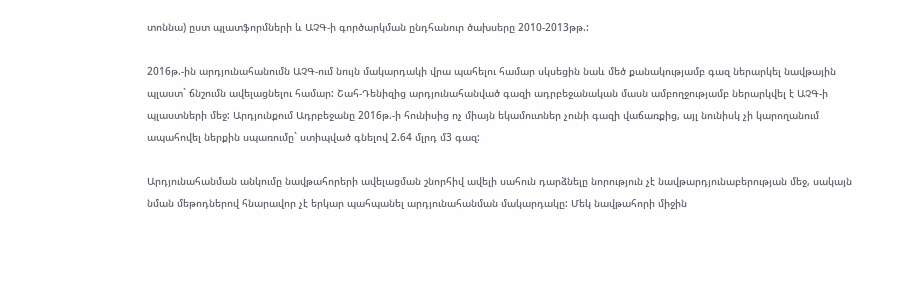տոննա) ըստ պլատֆորմների և ԱՉԳ-ի գործարկման ընդհանուր ծախսերը 2010-2013թթ.:

2016թ.-ին արդյունահանումն ԱՉԳ-ում նույն մակարդակի վրա պահելու համար սկսեցին նաև մեծ քանակությամբ գազ ներարկել նավթային պլաստ` ճնշումն ավելացնելու համար: Շահ-Դենիզից արդյունահանված գազի ադրբեջանական մասն ամբողջությամբ ներարկվել է ԱՉԳ-ի պլաստների մեջ: Արդյունքում Ադրբեջանը 2016թ.-ի հունիսից ոչ միայն եկամուտներ չունի գազի վաճառքից, այլ նունիսկ չի կարողանում ապահովել ներքին սպառումը` ստիպված գնելով 2.64 մլրդ մ3 գազ:

Արդյունահանման անկումը նավթահորերի ավելացման շնորհիվ ավելի սահուն դարձնելը նորություն չէ նավթարդյունաբերության մեջ, սակայն նման մեթոդներով հնարավոր չէ երկար պահպանել արդյունահանման մակարդակը: Մեկ նավթահորի միջին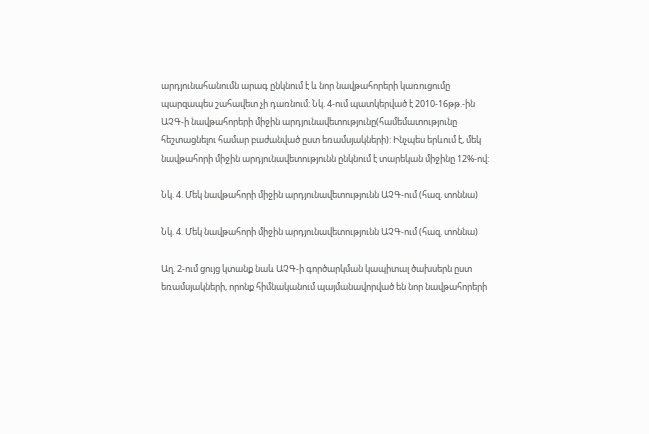արդյունահանումն արագ ընկնում է և նոր նավթահորերի կառուցումը պարզապես շահավետ չի դառնում: Նկ. 4-ում պատկերված է 2010-16թթ.-ին ԱՉԳ-ի նավթահորերի միջին արդյունավետությունը(համեմատությունը հեշտացնելու համար բաժանված ըստ եռամսյակների): Ինչպես երևում է, մեկ նավթահորի միջին արդյունավետությունն ընկնում է տարեկան միջինը 12%-ով:

Նկ. 4. Մեկ նավթահորի միջին արդյունավետությունն ԱՉԳ-ում (հազ. տոննա)

Նկ. 4. Մեկ նավթահորի միջին արդյունավետությունն ԱՉԳ-ում (հազ. տոննա)

Աղ. 2-ում ցույց կտանք նաև ԱՉԳ-ի գործարկման կապիտալ ծախսերն ըստ եռամսյակների, որոնք հիմնականում պայմանավորված են նոր նավթահորերի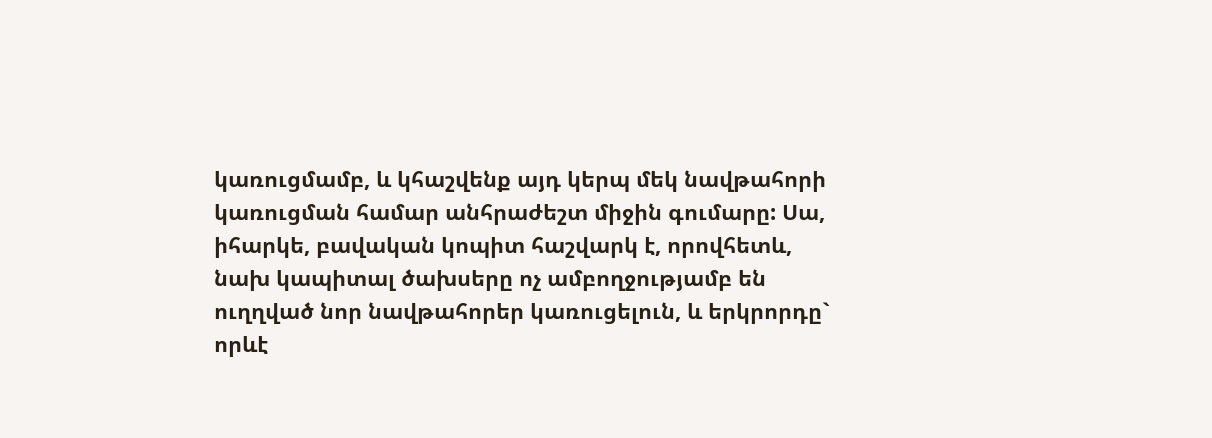կառուցմամբ, և կհաշվենք այդ կերպ մեկ նավթահորի կառուցման համար անհրաժեշտ միջին գումարը: Սա, իհարկե, բավական կոպիտ հաշվարկ է, որովհետև, նախ կապիտալ ծախսերը ոչ ամբողջությամբ են ուղղված նոր նավթահորեր կառուցելուն, և երկրորդը` որևէ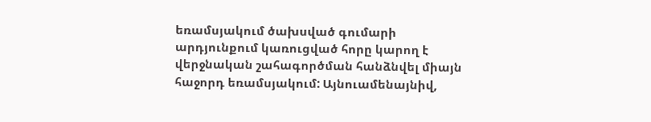եռամսյակում ծախսված գումարի արդյունքում կառուցված հորը կարող է վերջնական շահագործման հանձնվել միայն հաջորդ եռամսյակում: Այնուամենայնիվ,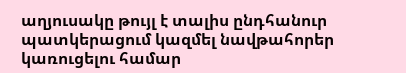աղյուսակը թույլ է տալիս ընդհանուր պատկերացում կազմել նավթահորեր կառուցելու համար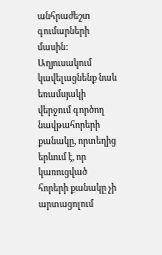անհրաժեշտ գումարների մասին: Աղյուսակում կավելացնենք նաև եռամսյակի վերջում գործող նավթահորերի քանակը, որտեղից երևում է, որ կառուցված հորերի քանակը չի արտացոլում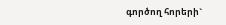գործող հորերի`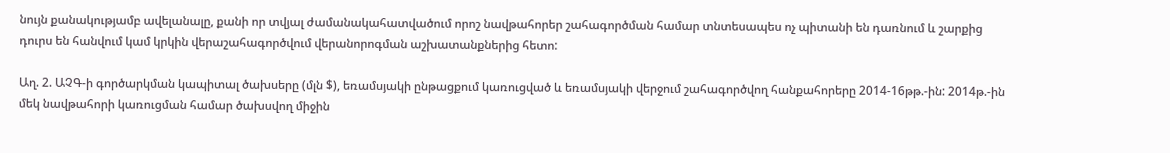նույն քանակությամբ ավելանալը, քանի որ տվյալ ժամանակահատվածում որոշ նավթահորեր շահագործման համար տնտեսապես ոչ պիտանի են դառնում և շարքից դուրս են հանվում կամ կրկին վերաշահագործվում վերանորոգման աշխատանքներից հետո:

Աղ. 2. ԱՉԳ-ի գործարկման կապիտալ ծախսերը (մլն $), եռամսյակի ընթացքում կառուցված և եռամսյակի վերջում շահագործվող հանքահորերը 2014-16թթ.-ին: 2014թ.-ին մեկ նավթահորի կառուցման համար ծախսվող միջին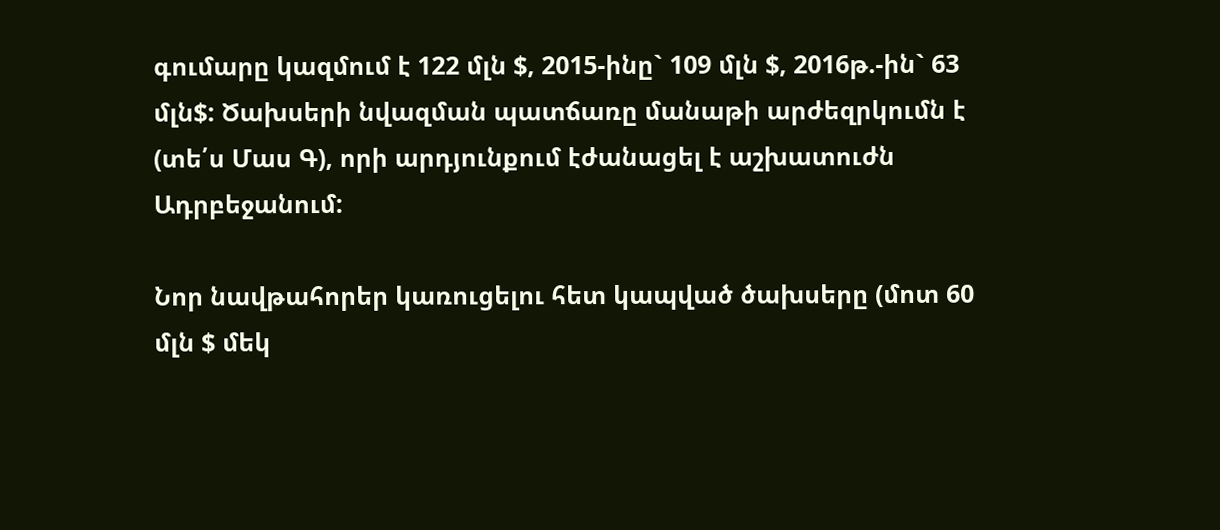գումարը կազմում է 122 մլն $, 2015-ինը` 109 մլն $, 2016թ.-ին` 63 մլն$: Ծախսերի նվազման պատճառը մանաթի արժեզրկումն է (տե՛ս Մաս Գ), որի արդյունքում էժանացել է աշխատուժն Ադրբեջանում:

Նոր նավթահորեր կառուցելու հետ կապված ծախսերը (մոտ 60 մլն $ մեկ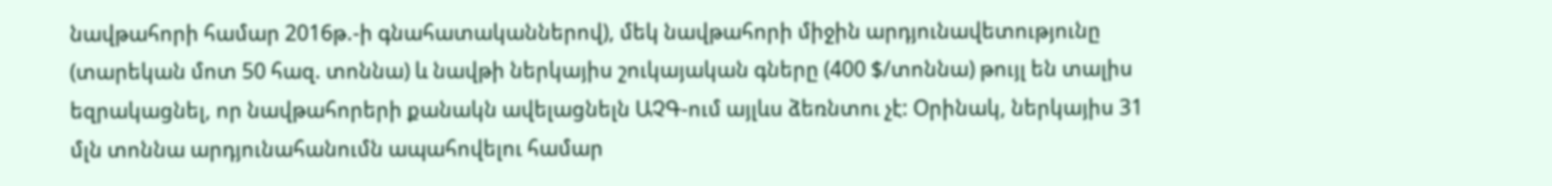նավթահորի համար 2016թ.-ի գնահատականներով), մեկ նավթահորի միջին արդյունավետությունը (տարեկան մոտ 50 հազ. տոննա) և նավթի ներկայիս շուկայական գները (400 $/տոննա) թույլ են տալիս եզրակացնել, որ նավթահորերի քանակն ավելացնելն ԱՉԳ-ում այլևս ձեռնտու չէ: Օրինակ, ներկայիս 31 մլն տոննա արդյունահանումն ապահովելու համար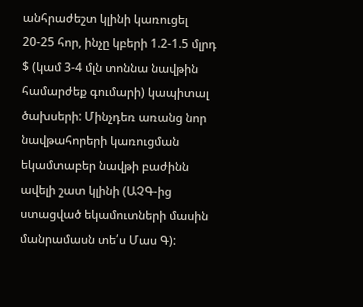անհրաժեշտ կլինի կառուցել 20-25 հոր, ինչը կբերի 1.2-1.5 մլրդ $ (կամ 3-4 մլն տոննա նավթին համարժեք գումարի) կապիտալ ծախսերի: Մինչդեռ առանց նոր նավթահորերի կառուցման եկամտաբեր նավթի բաժինն ավելի շատ կլինի (ԱՉԳ-ից ստացված եկամուտների մասին մանրամասն տե՛ս Մաս Գ):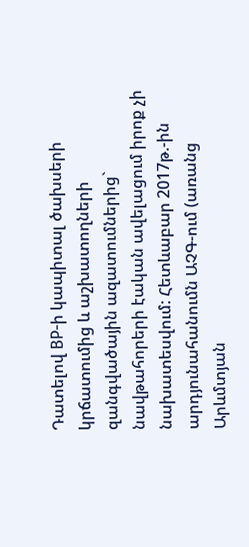Դատելով BP-ի կապիտալ ծախսերի կրճատումից և աշխատողների զանգվածային ազատումներից` նավթահորերի էական ավելացում իրոք չի նախատեսվում: Հետևաբար 2017թ.-ին արդյունահանումն ԱՉԳ-ում (առանց Արևմտյան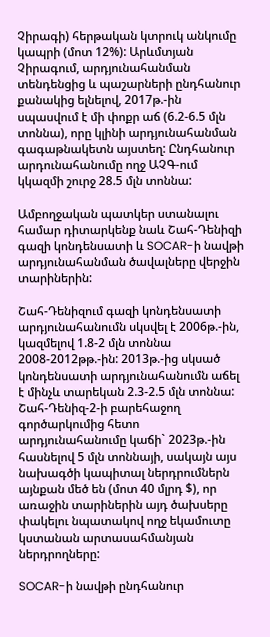Չիրագի) հերթական կտրուկ անկումը կապրի (մոտ 12%): Արևմտյան Չիրագում, արդյունահանման տենդենցից և պաշարների ընդհանուր քանակից ելնելով, 2017թ.-ին սպասվում է մի փոքր աճ (6.2-6.5 մլն տոննա), որը կլինի արդյունահանման գագաթնակետն այստեղ: Ընդհանուր արդունահանումը ողջ ԱՉԳ-ում կկազմի շուրջ 28.5 մլն տոննա:

Ամբողջական պատկեր ստանալու համար դիտարկենք նաև Շահ-Դենիզի գազի կոնդենսատի և SOCAR-ի նավթի արդյունահանման ծավալները վերջին տարիներին:

Շահ-Դենիզում գազի կոնդենսատի արդյունահանումն սկսվել է 2006թ.-ին, կազմելով 1.8-2 մլն տոննա 2008-2012թթ.-ին: 2013թ.-ից սկսած կոնդենսատի արդյունահանումն աճել է մինչև տարեկան 2.3-2.5 մլն տոննա: Շահ-Դենիզ-2-ի բարեհաջող գործարկումից հետո արդյունահանումը կաճի` 2023թ.-ին հասնելով 5 մլն տոննայի, սակայն այս նախագծի կապիտալ ներդրումներն այնքան մեծ են (մոտ 40 մլրդ $), որ առաջին տարիներին այդ ծախսերը փակելու նպատակով ողջ եկամուտը կստանան արտասահմանյան ներդրողները:

SOCAR-ի նավթի ընդհանուր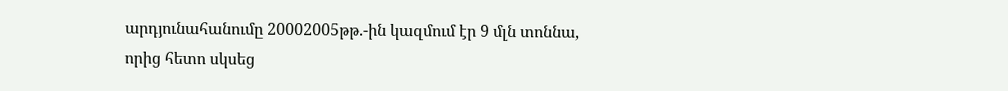արդյունահանումը 20002005թթ.-ին կազմում էր 9 մլն տոննա, որից հետո սկսեց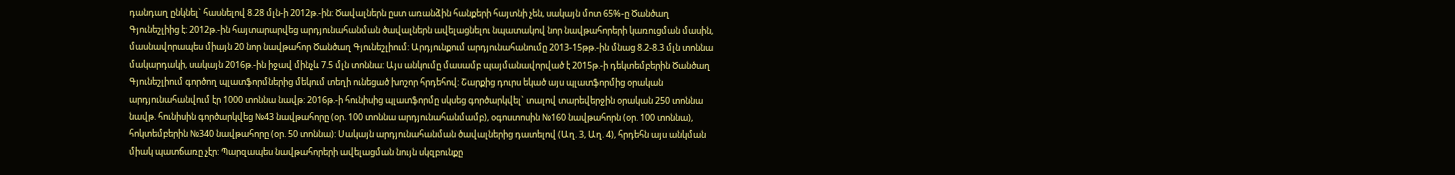դանդաղ ընկնել` հասնելով 8.28 մլն-ի 2012թ.-ին: Ծավալներն ըստ առանձին հանքերի հայտնի չեն, սակայն մոտ 65%-ը Ծանծաղ Գյունեշլիից է: 2012թ.-ին հայտարարվեց արդյունահանման ծավալներն ավելացնելու նպատակով նոր նավթահորերի կառուցման մասին, մասնավորապես միայն 20 նոր նավթահոր Ծանծաղ Գյունեշլիում: Արդյունքում արդյունահանումը 2013-15թթ.-ին մնաց 8.2-8.3 մլն տոննա մակարդակի, սակայն 2016թ.-ին իջավ մինչև 7.5 մլն տոննա: Այս անկումը մասամբ պայմանավորված է 2015թ.-ի դեկտեմբերին Ծանծաղ Գյունեշլիում գործող պլատֆորմներից մեկում տեղի ունեցած խոշոր հրդեհով: Շարքից դուրս եկած այս պլատֆորմից օրական արդյունահանվում էր 1000 տոննա նավթ: 2016թ.-ի հունիսից պլատֆորմը սկսեց գործարկվել` տալով տարեվերջին օրական 250 տոննա նավթ. հունիսին գործարկվեց №43 նավթահորը (օր. 100 տոննա արդյունահանմամբ), օգոստոսին №160 նավթահորն (օր. 100 տոննա), հոկտեմբերին №340 նավթահորը (օր. 50 տոննա): Սակայն արդյունահանման ծավալներից դատելով (Աղ. 3, Աղ. 4), հրդեհն այս անկման միակ պատճառը չէր: Պարզապես նավթահորերի ավելացման նույն սկզբունքը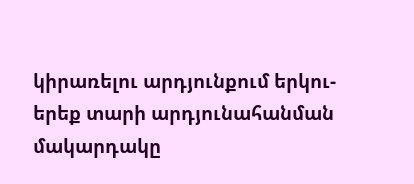կիրառելու արդյունքում երկու-երեք տարի արդյունահանման մակարդակը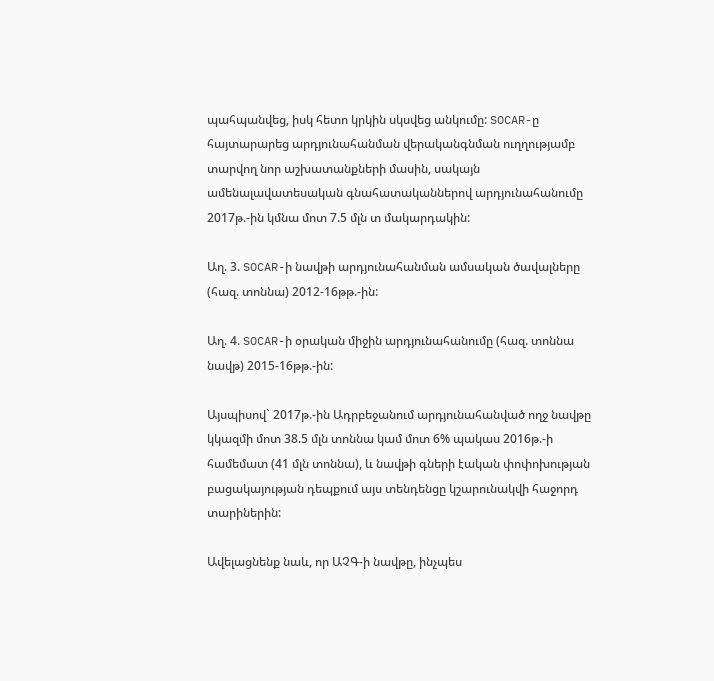պահպանվեց, իսկ հետո կրկին սկսվեց անկումը: SOCAR-ը հայտարարեց արդյունահանման վերականգնման ուղղությամբ տարվող նոր աշխատանքների մասին, սակայն ամենալավատեսական գնահատականներով արդյունահանումը 2017թ.-ին կմնա մոտ 7.5 մլն տ մակարդակին:

Աղ. 3. SOCAR-ի նավթի արդյունահանման ամսական ծավալները (հազ. տոննա) 2012-16թթ.-ին:

Աղ. 4. SOCAR-ի օրական միջին արդյունահանումը (հազ. տոննա նավթ) 2015-16թթ.-ին:

Այսպիսով` 2017թ.-ին Ադրբեջանում արդյունահանված ողջ նավթը կկազմի մոտ 38.5 մլն տոննա կամ մոտ 6% պակաս 2016թ.-ի համեմատ (41 մլն տոննա), և նավթի գների էական փոփոխության բացակայության դեպքում այս տենդենցը կշարունակվի հաջորդ տարիներին:

Ավելացնենք նաև, որ ԱՉԳ-ի նավթը, ինչպես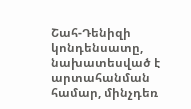Շահ-Դենիզի կոնդենսատը, նախատեսված է արտահանման համար, մինչդեռ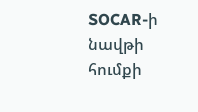SOCAR-ի նավթի հումքի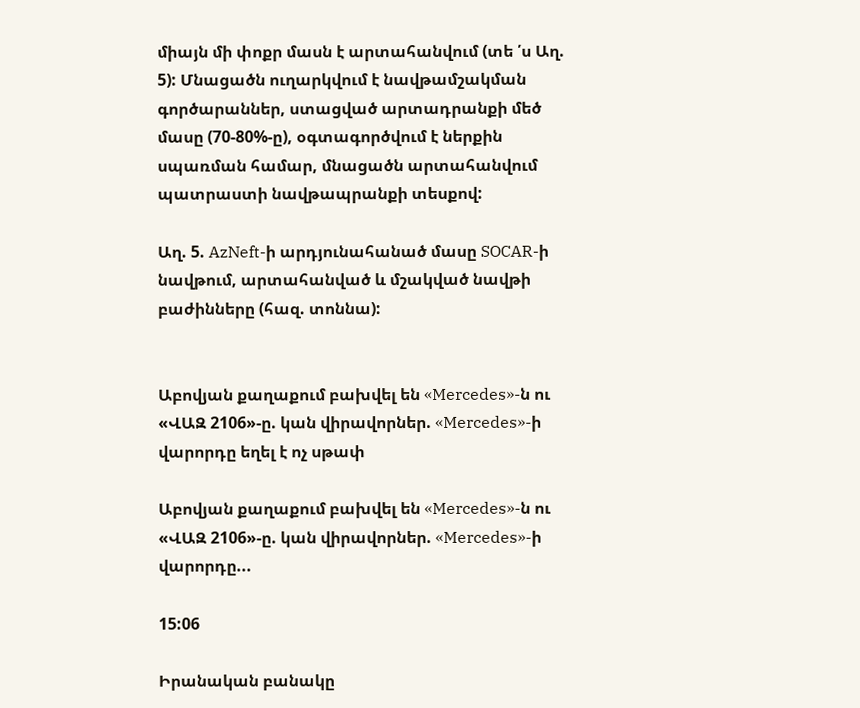միայն մի փոքր մասն է արտահանվում (տե ՛ս Աղ. 5): Մնացածն ուղարկվում է նավթամշակման գործարաններ, ստացված արտադրանքի մեծ մասը (70-80%-ը), օգտագործվում է ներքին սպառման համար, մնացածն արտահանվում պատրաստի նավթապրանքի տեսքով:

Աղ. 5. AzNeft-ի արդյունահանած մասը SOCAR-ի նավթում, արտահանված և մշակված նավթի բաժինները (հազ. տոննա):


Աբովյան քաղաքում բախվել են «Mercedes»-ն ու «ՎԱԶ 2106»-ը. կան վիրավորներ. «Mercedes»-ի վարորդը եղել է ոչ սթափ

Աբովյան քաղաքում բախվել են «Mercedes»-ն ու «ՎԱԶ 2106»-ը. կան վիրավորներ. «Mercedes»-ի վարորդը...

15:06

Իրանական բանակը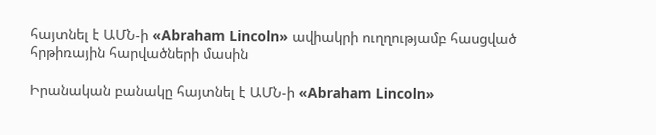հայտնել է ԱՄՆ-ի «Abraham Lincoln» ավիակրի ուղղությամբ հասցված հրթիռային հարվածների մասին

Իրանական բանակը հայտնել է ԱՄՆ-ի «Abraham Lincoln»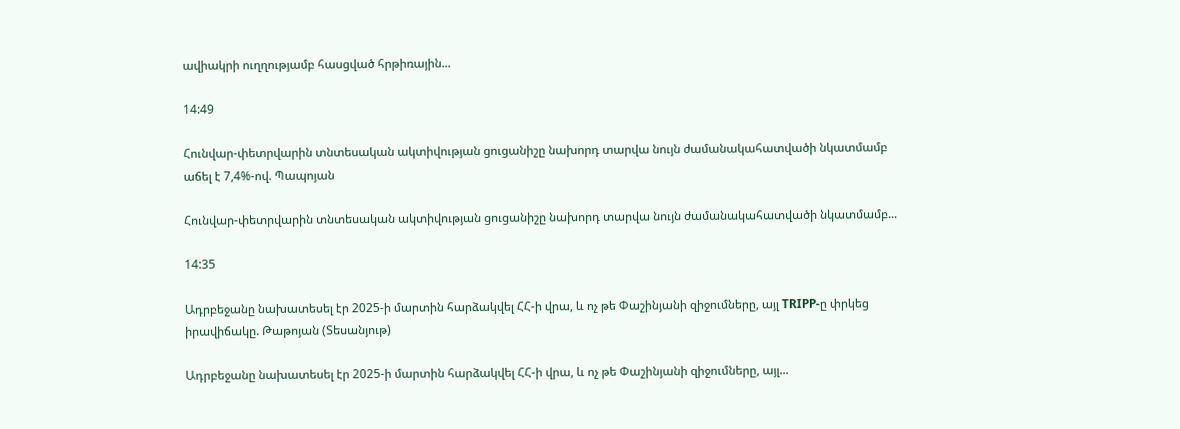ավիակրի ուղղությամբ հասցված հրթիռային...

14:49

Հունվար-փետրվարին տնտեսական ակտիվության ցուցանիշը նախորդ տարվա նույն ժամանակահատվածի նկատմամբ աճել է 7,4%-ով. Պապոյան

Հունվար-փետրվարին տնտեսական ակտիվության ցուցանիշը նախորդ տարվա նույն ժամանակահատվածի նկատմամբ...

14:35

Ադրբեջանը նախատեսել էր 2025-ի մարտին հարձակվել ՀՀ-ի վրա, և ոչ թե Փաշինյանի զիջումները, այլ TRIPP-ը փրկեց իրավիճակը. Թաթոյան (Տեսանյութ)

Ադրբեջանը նախատեսել էր 2025-ի մարտին հարձակվել ՀՀ-ի վրա, և ոչ թե Փաշինյանի զիջումները, այլ...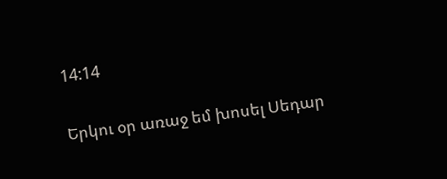14:14

Երկու օր առաջ եմ խոսել Սեդար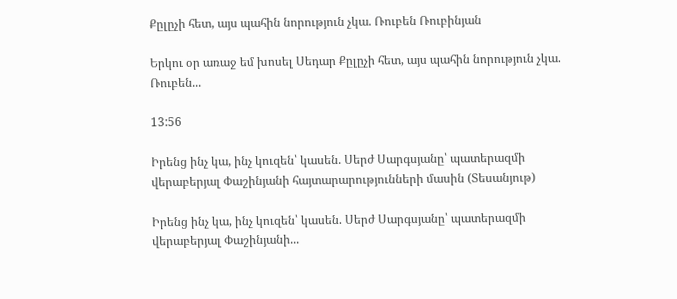Քըլըչի հետ, այս պահին նորություն չկա. Ռուբեն Ռուբինյան

Երկու օր առաջ եմ խոսել Սեդար Քըլըչի հետ, այս պահին նորություն չկա. Ռուբեն...

13:56

Իրենց ինչ կա, ինչ կուզեն՝ կասեն. Սերժ Սարգսյանը՝ պատերազմի վերաբերյալ Փաշինյանի հայտարարությունների մասին (Տեսանյութ)

Իրենց ինչ կա, ինչ կուզեն՝ կասեն. Սերժ Սարգսյանը՝ պատերազմի վերաբերյալ Փաշինյանի...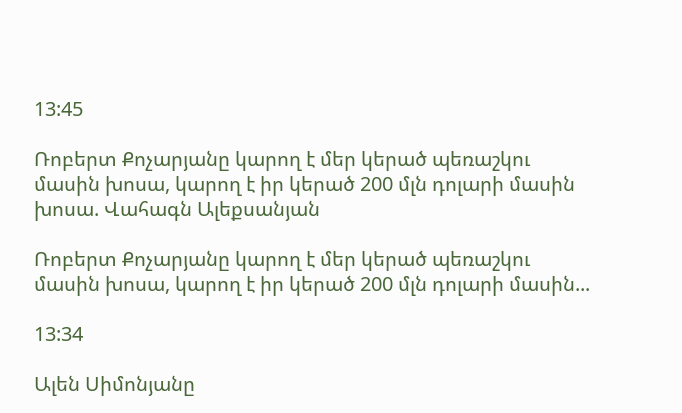13:45

Ռոբերտ Քոչարյանը կարող է մեր կերած պեռաշկու մասին խոսա, կարող է իր կերած 200 մլն դոլարի մասին խոսա. Վահագն Ալեքսանյան

Ռոբերտ Քոչարյանը կարող է մեր կերած պեռաշկու մասին խոսա, կարող է իր կերած 200 մլն դոլարի մասին...

13:34

Ալեն Սիմոնյանը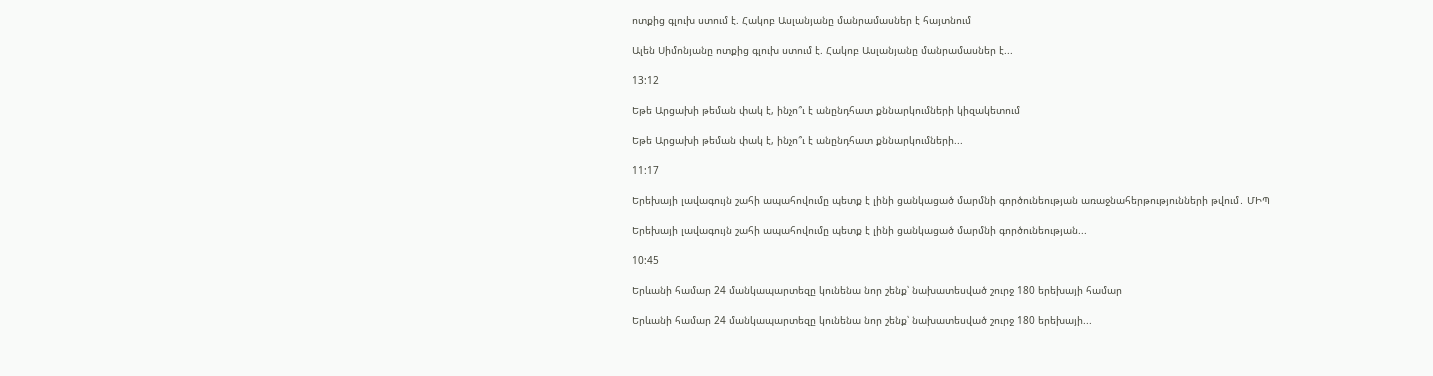ոտքից գլուխ ստում է. Հակոբ Ասլանյանը մանրամասներ է հայտնում

Ալեն Սիմոնյանը ոտքից գլուխ ստում է. Հակոբ Ասլանյանը մանրամասներ է...

13:12

Եթե Արցախի թեման փակ է, ինչո՞ւ է անընդհատ քննարկումների կիզակետում

Եթե Արցախի թեման փակ է, ինչո՞ւ է անընդհատ քննարկումների...

11:17

Երեխայի լավագույն շահի ապահովումը պետք է լինի ցանկացած մարմնի գործունեության առաջնահերթությունների թվում․ ՄԻՊ

Երեխայի լավագույն շահի ապահովումը պետք է լինի ցանկացած մարմնի գործունեության...

10:45

Երևանի համար 24 մանկապարտեզը կունենա նոր շենք՝ նախատեսված շուրջ 180 երեխայի համար

Երևանի համար 24 մանկապարտեզը կունենա նոր շենք՝ նախատեսված շուրջ 180 երեխայի...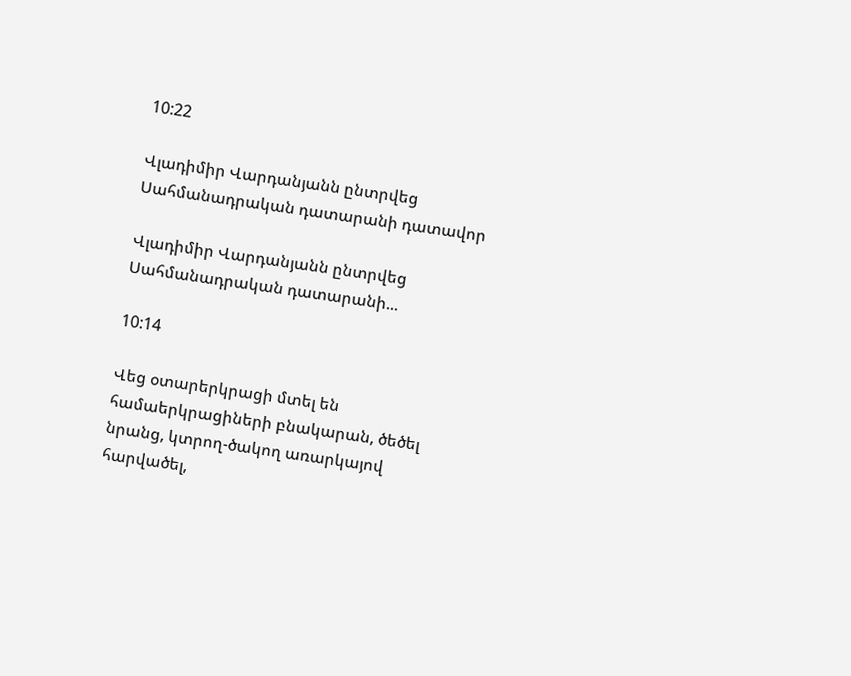10:22

Վլադիմիր Վարդանյանն ընտրվեց Սահմանադրական դատարանի դատավոր

Վլադիմիր Վարդանյանն ընտրվեց Սահմանադրական դատարանի...

10:14

Վեց օտարերկրացի մտել են համաերկրացիների բնակարան, ծեծել նրանց, կտրող-ծակող առարկայով հարվածել,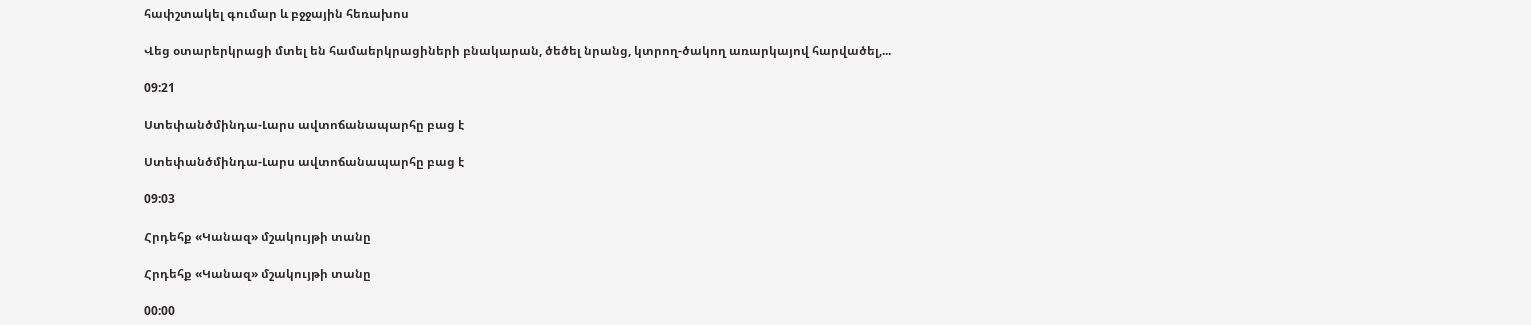հափշտակել գումար և բջջային հեռախոս

Վեց օտարերկրացի մտել են համաերկրացիների բնակարան, ծեծել նրանց, կտրող-ծակող առարկայով հարվածել,...

09:21

Ստեփանծմինդա-Լարս ավտոճանապարհը բաց է

Ստեփանծմինդա-Լարս ավտոճանապարհը բաց է

09:03

Հրդեհք «Կանազ» մշակույթի տանը

Հրդեհք «Կանազ» մշակույթի տանը

00:00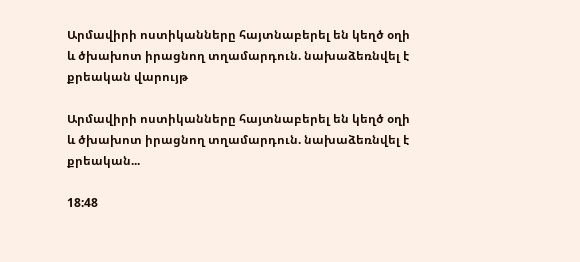Արմավիրի ոստիկանները հայտնաբերել են կեղծ օղի և ծխախոտ իրացնող տղամարդուն. նախաձեռնվել է քրեական վարույթ

Արմավիրի ոստիկանները հայտնաբերել են կեղծ օղի և ծխախոտ իրացնող տղամարդուն. նախաձեռնվել է քրեական...

18:48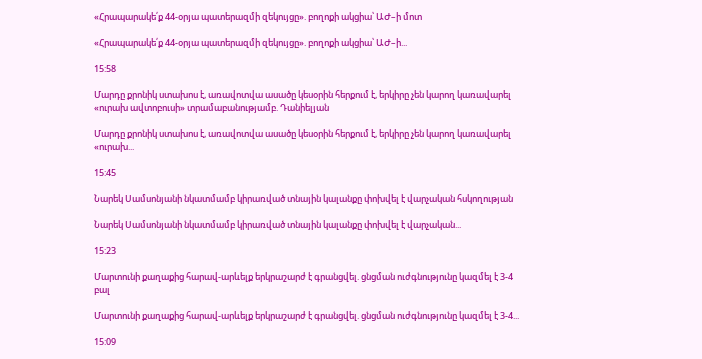«Հրապարակե՛ք 44-օրյա պատերազմի զեկույցը». բողոքի ակցիա՝ ԱԺ–ի մոտ

«Հրապարակե՛ք 44-օրյա պատերազմի զեկույցը». բողոքի ակցիա՝ ԱԺ–ի...

15:58

Մարդը քրոնիկ ստախոս է, առավոտվա ասածը կեսօրին հերքում է, երկիրը չեն կարող կառավարել «ուրախ ավտոբուսի» տրամաբանությամբ. Դանիելյան

Մարդը քրոնիկ ստախոս է, առավոտվա ասածը կեսօրին հերքում է, երկիրը չեն կարող կառավարել «ուրախ...

15:45

Նարեկ Սամսոնյանի նկատմամբ կիրառված տնային կալանքը փոխվել է վարչական հսկողության

Նարեկ Սամսոնյանի նկատմամբ կիրառված տնային կալանքը փոխվել է վարչական...

15:23

Մարտունի քաղաքից հարավ-արևելք երկրաշարժ է գրանցվել. ցնցման ուժգնությունը կազմել է 3-4 բալ

Մարտունի քաղաքից հարավ-արևելք երկրաշարժ է գրանցվել. ցնցման ուժգնությունը կազմել է 3-4...

15:09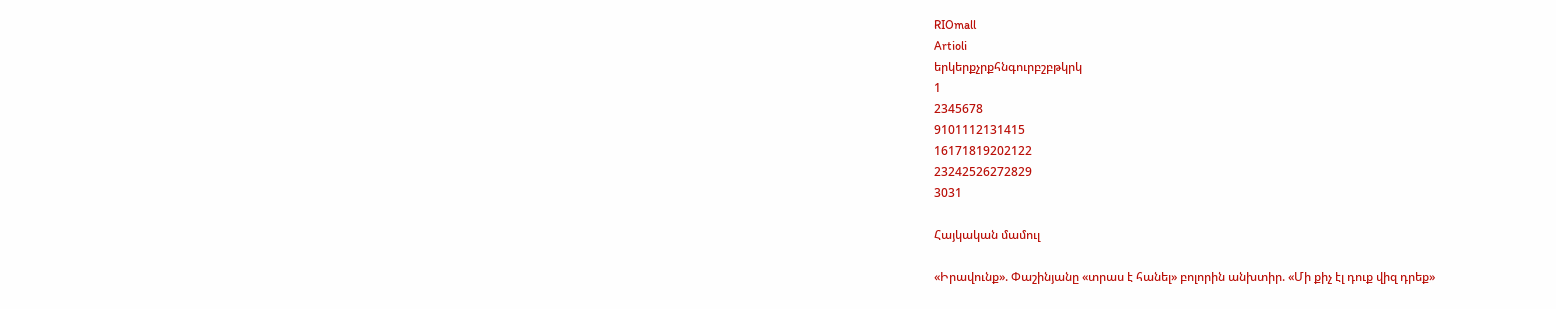RIOmall
Artioli
երկերքչրքհնգուրբշբթկրկ
1
2345678
9101112131415
16171819202122
23242526272829
3031

Հայկական մամուլ

«Իրավունք». Փաշինյանը «տրաս է հանել» բոլորին անխտիր. «Մի քիչ էլ դուք վիզ դրեք»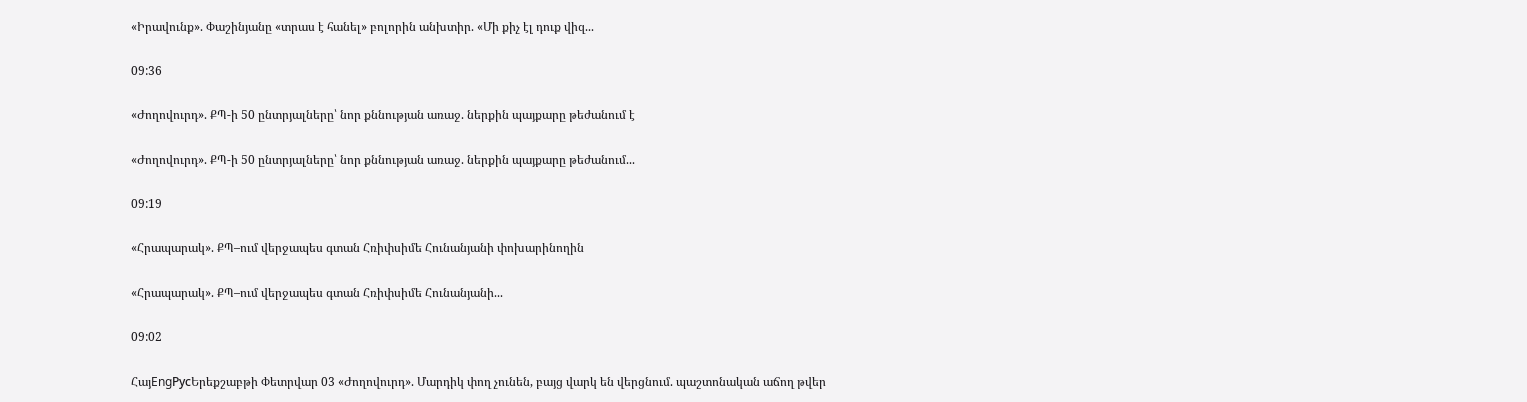«Իրավունք». Փաշինյանը «տրաս է հանել» բոլորին անխտիր. «Մի քիչ էլ դուք վիզ...

09:36

«Ժողովուրդ». ՔՊ-ի 50 ընտրյալները՝ նոր քննության առաջ. ներքին պայքարը թեժանում է

«Ժողովուրդ». ՔՊ-ի 50 ընտրյալները՝ նոր քննության առաջ. ներքին պայքարը թեժանում...

09:19

«Հրապարակ». ՔՊ–ում վերջապես գտան Հռիփսիմե Հունանյանի փոխարինողին

«Հրապարակ». ՔՊ–ում վերջապես գտան Հռիփսիմե Հունանյանի...

09:02

ՀայEngРусԵրեքշաբթի Փետրվար 03 «Ժողովուրդ». Մարդիկ փող չունեն, բայց վարկ են վերցնում. պաշտոնական աճող թվեր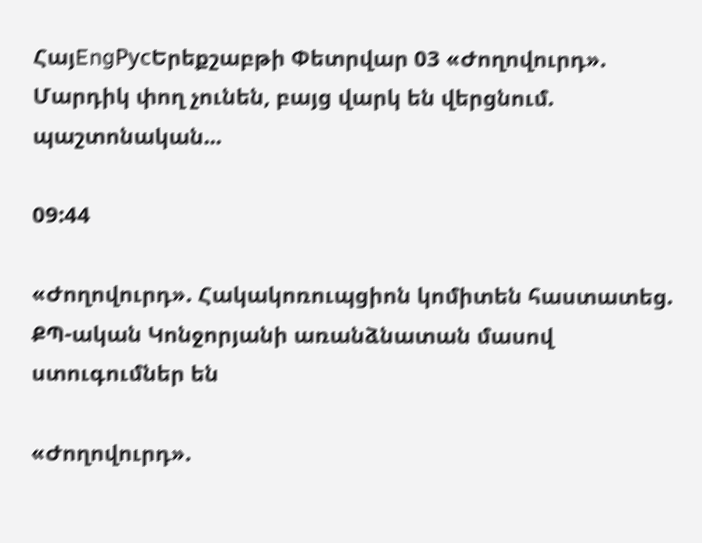ՀայEngРусԵրեքշաբթի Փետրվար 03 «Ժողովուրդ». Մարդիկ փող չունեն, բայց վարկ են վերցնում. պաշտոնական...

09:44

«Ժողովուրդ». Հակակոռուպցիոն կոմիտեն հաստատեց. ՔՊ-ական Կոնջորյանի առանձնատան մասով ստուգումներ են

«Ժողովուրդ».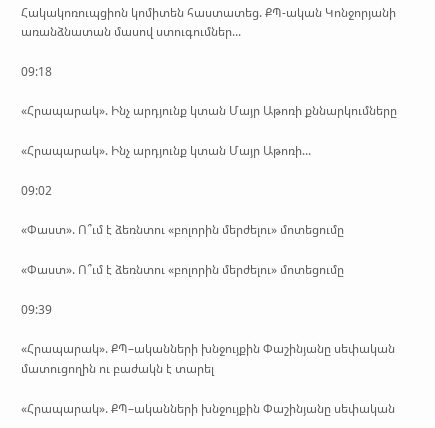Հակակոռուպցիոն կոմիտեն հաստատեց. ՔՊ-ական Կոնջորյանի առանձնատան մասով ստուգումներ...

09:18

«Հրապարակ». Ինչ արդյունք կտան Մայր Աթոռի քննարկումները

«Հրապարակ». Ինչ արդյունք կտան Մայր Աթոռի...

09:02

«Փաստ». Ո՞ւմ է ձեռնտու «բոլորին մերժելու» մոտեցումը

«Փաստ». Ո՞ւմ է ձեռնտու «բոլորին մերժելու» մոտեցումը

09:39

«Հրապարակ». ՔՊ–ականների խնջույքին Փաշինյանը սեփական մատուցողին ու բաժակն է տարել

«Հրապարակ». ՔՊ–ականների խնջույքին Փաշինյանը սեփական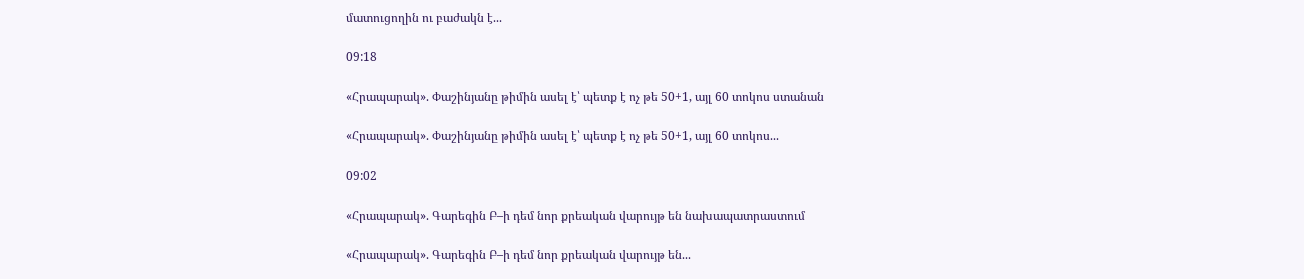մատուցողին ու բաժակն է...

09:18

«Հրապարակ». Փաշինյանը թիմին ասել է՝ պետք է ոչ թե 50+1, այլ 60 տոկոս ստանան

«Հրապարակ». Փաշինյանը թիմին ասել է՝ պետք է ոչ թե 50+1, այլ 60 տոկոս...

09:02

«Հրապարակ». Գարեգին Բ–ի դեմ նոր քրեական վարույթ են նախապատրաստում

«Հրապարակ». Գարեգին Բ–ի դեմ նոր քրեական վարույթ են...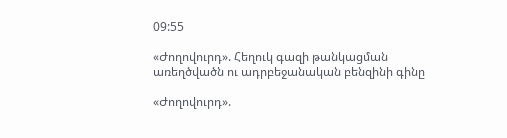09:55

«Ժողովուրդ». Հեղուկ գազի թանկացման առեղծվածն ու ադրբեջանական բենզինի գինը

«Ժողովուրդ».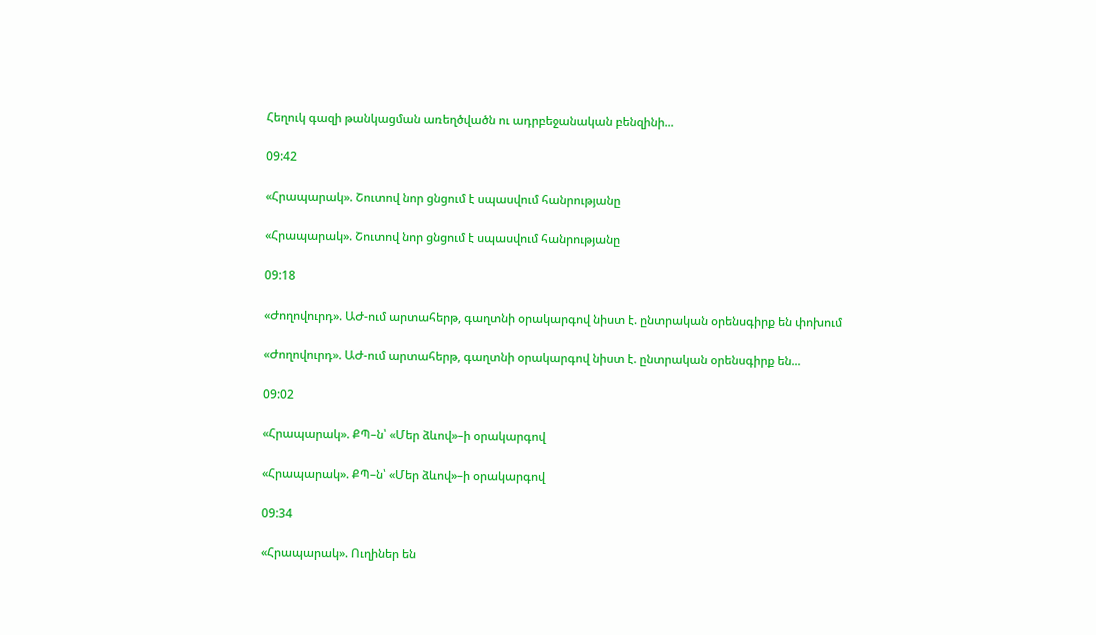Հեղուկ գազի թանկացման առեղծվածն ու ադրբեջանական բենզինի...

09:42

«Հրապարակ». Շուտով նոր ցնցում է սպասվում հանրությանը

«Հրապարակ». Շուտով նոր ցնցում է սպասվում հանրությանը

09:18

«Ժողովուրդ». ԱԺ-ում արտահերթ, գաղտնի օրակարգով նիստ է. ընտրական օրենսգիրք են փոխում

«Ժողովուրդ». ԱԺ-ում արտահերթ, գաղտնի օրակարգով նիստ է. ընտրական օրենսգիրք են...

09:02

«Հրապարակ». ՔՊ–ն՝ «Մեր ձևով»–ի օրակարգով

«Հրապարակ». ՔՊ–ն՝ «Մեր ձևով»–ի օրակարգով

09:34

«Հրապարակ». Ուղիներ են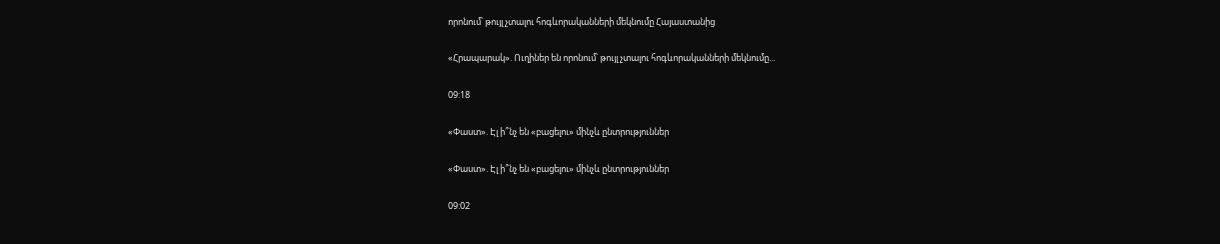որոնում՝ թույլ չտալու հոգևորականների մեկնումը Հայաստանից

«Հրապարակ». Ուղիներ են որոնում՝ թույլ չտալու հոգևորականների մեկնումը...

09:18

«Փաստ». Էլ ի՞նչ են «բացելու» մինչև ընտրություններ

«Փաստ». Էլ ի՞նչ են «բացելու» մինչև ընտրություններ

09:02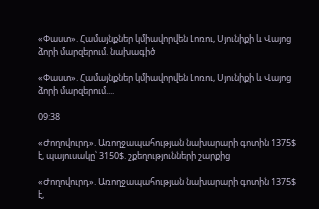«Փաստ». Համայնքներ կմիավորվեն Լոռու, Սյունիքի և Վայոց ձորի մարզերում. նախագիծ

«Փաստ». Համայնքներ կմիավորվեն Լոռու, Սյունիքի և Վայոց ձորի մարզերում....

09:38

«Ժողովուրդ». Առողջապահության նախարարի գոտին 1375$ է, պայուսակը՝ 3150$. շքեղությունների շարքից

«Ժողովուրդ». Առողջապահության նախարարի գոտին 1375$ է,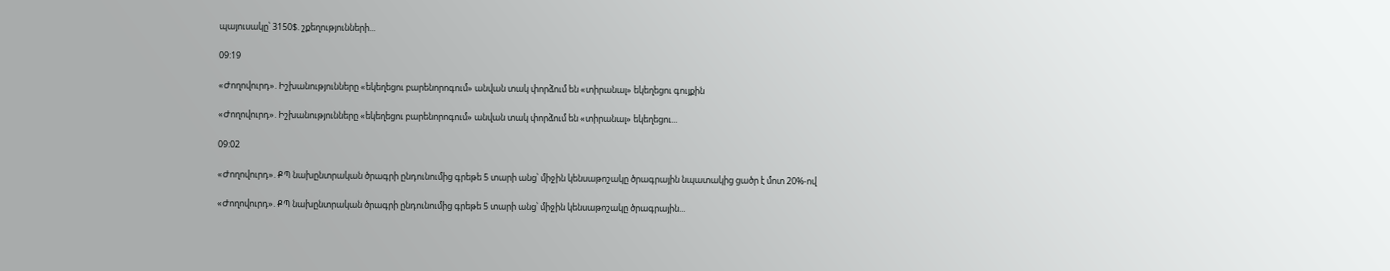պայուսակը՝ 3150$. շքեղությունների...

09:19

«Ժողովուրդ». Իշխանությունները «եկեղեցու բարենորոգում» անվան տակ փորձում են «տիրանալ» եկեղեցու գույքին

«Ժողովուրդ». Իշխանությունները «եկեղեցու բարենորոգում» անվան տակ փորձում են «տիրանալ» եկեղեցու...

09:02

«Ժողովուրդ». ՔՊ նախընտրական ծրագրի ընդունումից գրեթե 5 տարի անց՝ միջին կենսաթոշակը ծրագրային նպատակից ցածր է մոտ 20%-ով

«Ժողովուրդ». ՔՊ նախընտրական ծրագրի ընդունումից գրեթե 5 տարի անց՝ միջին կենսաթոշակը ծրագրային...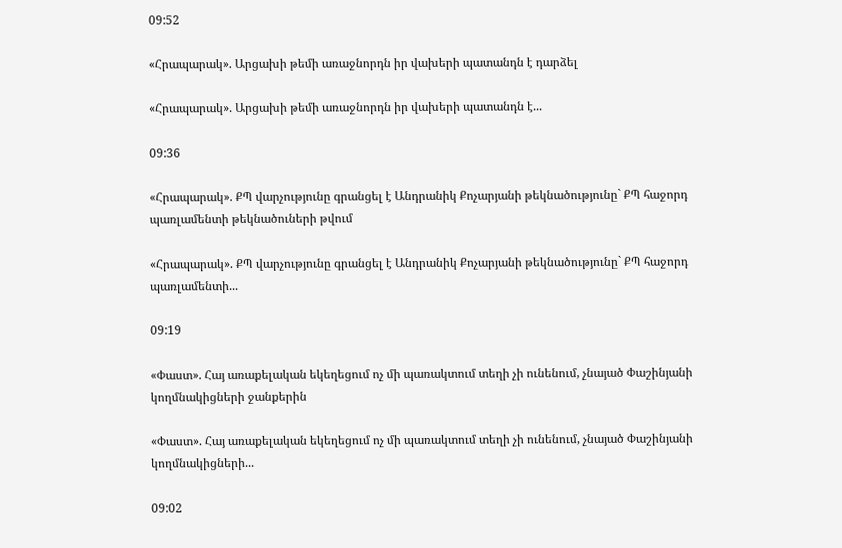09:52

«Հրապարակ». Արցախի թեմի առաջնորդն իր վախերի պատանդն է դարձել

«Հրապարակ». Արցախի թեմի առաջնորդն իր վախերի պատանդն է...

09:36

«Հրապարակ». ՔՊ վարչությունը գրանցել է Անդրանիկ Քոչարյանի թեկնածությունը` ՔՊ հաջորդ պառլամենտի թեկնածուների թվում

«Հրապարակ». ՔՊ վարչությունը գրանցել է Անդրանիկ Քոչարյանի թեկնածությունը` ՔՊ հաջորդ պառլամենտի...

09:19

«Փաստ». Հայ առաքելական եկեղեցում ոչ մի պառակտում տեղի չի ունենում, չնայած Փաշինյանի կողմնակիցների ջանքերին

«Փաստ». Հայ առաքելական եկեղեցում ոչ մի պառակտում տեղի չի ունենում, չնայած Փաշինյանի կողմնակիցների...

09:02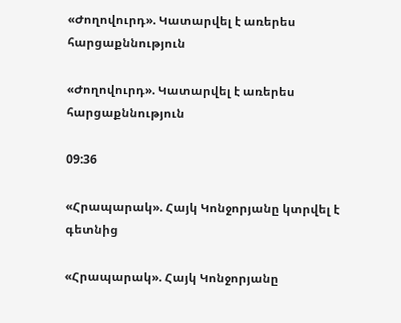«Ժողովուրդ». Կատարվել է առերես հարցաքննություն

«Ժողովուրդ». Կատարվել է առերես հարցաքննություն

09:36

«Հրապարակ». Հայկ Կոնջորյանը կտրվել է գետնից

«Հրապարակ». Հայկ Կոնջորյանը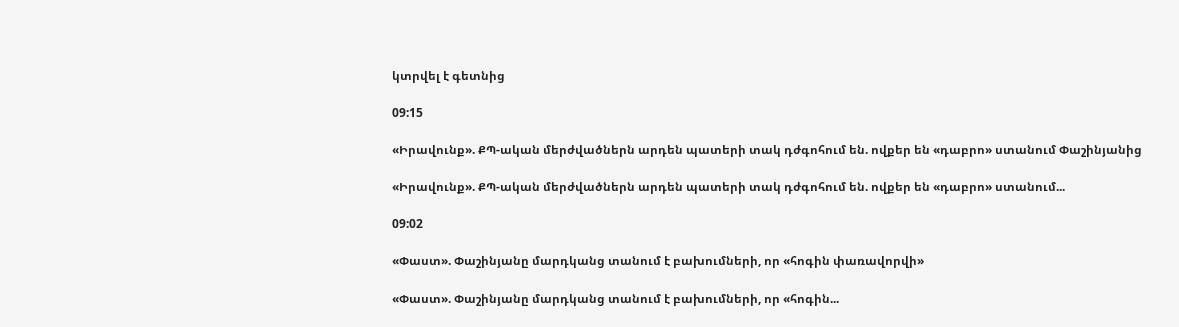կտրվել է գետնից

09:15

«Իրավունք». ՔՊ-ական մերժվածներն արդեն պատերի տակ դժգոհում են. ովքեր են «դաբրո» ստանում Փաշինյանից

«Իրավունք». ՔՊ-ական մերժվածներն արդեն պատերի տակ դժգոհում են. ովքեր են «դաբրո» ստանում...

09:02

«Փաստ». Փաշինյանը մարդկանց տանում է բախումների, որ «հոգին փառավորվի»

«Փաստ». Փաշինյանը մարդկանց տանում է բախումների, որ «հոգին...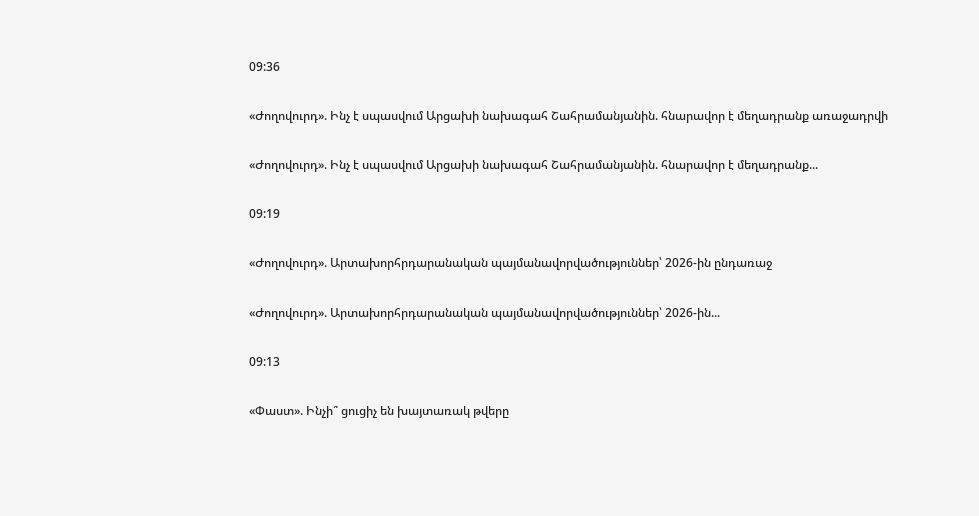09:36

«Ժողովուրդ». Ինչ է սպասվում Արցախի նախագահ Շահրամանյանին. հնարավոր է մեղադրանք առաջադրվի

«Ժողովուրդ». Ինչ է սպասվում Արցախի նախագահ Շահրամանյանին. հնարավոր է մեղադրանք...

09:19

«Ժողովուրդ». Արտախորհրդարանական պայմանավորվածություններ՝ 2026-ին ընդառաջ

«Ժողովուրդ». Արտախորհրդարանական պայմանավորվածություններ՝ 2026-ին...

09:13

«Փաստ». Ինչի՞ ցուցիչ են խայտառակ թվերը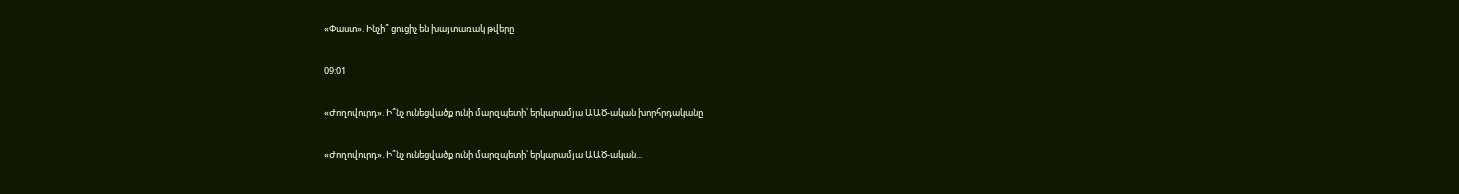«Փաստ». Ինչի՞ ցուցիչ են խայտառակ թվերը

09:01

«Ժողովուրդ». Ի՞նչ ունեցվածք ունի մարզպետի՝ երկարամյա ԱԱԾ-ական խորհրդականը

«Ժողովուրդ». Ի՞նչ ունեցվածք ունի մարզպետի՝ երկարամյա ԱԱԾ-ական...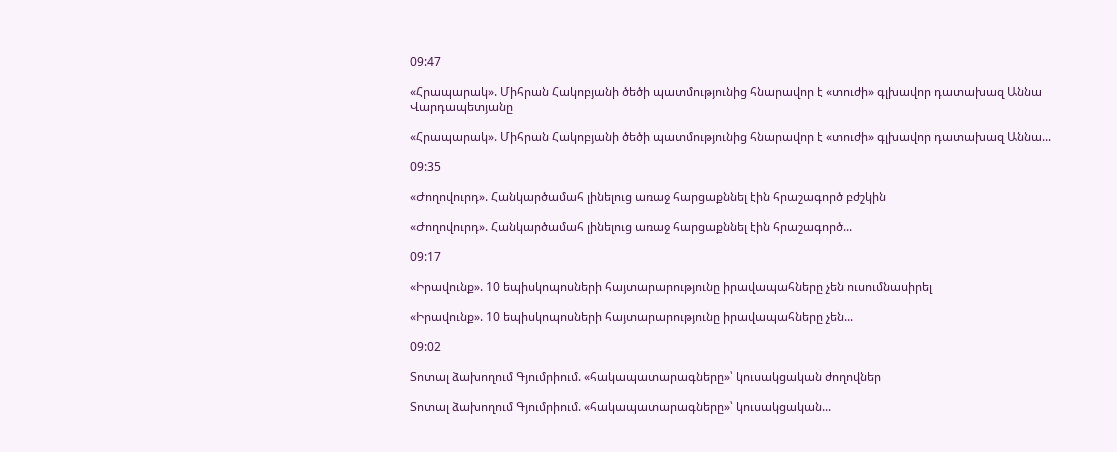09:47

«Հրապարակ». Միհրան Հակոբյանի ծեծի պատմությունից հնարավոր է «տուժի» գլխավոր դատախազ Աննա Վարդապետյանը

«Հրապարակ». Միհրան Հակոբյանի ծեծի պատմությունից հնարավոր է «տուժի» գլխավոր դատախազ Աննա...

09:35

«Ժողովուրդ». Հանկարծամահ լինելուց առաջ հարցաքննել էին հրաշագործ բժշկին

«Ժողովուրդ». Հանկարծամահ լինելուց առաջ հարցաքննել էին հրաշագործ...

09:17

«Իրավունք». 10 եպիսկոպոսների հայտարարությունը իրավապահները չեն ուսումնասիրել

«Իրավունք». 10 եպիսկոպոսների հայտարարությունը իրավապահները չեն...

09:02

Տոտալ ձախողում Գյումրիում. «հակապատարագները»՝ կուսակցական ժողովներ

Տոտալ ձախողում Գյումրիում. «հակապատարագները»՝ կուսակցական...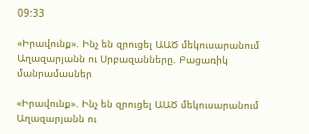09:33

«Իրավունք». Ինչ են զրուցել ԱԱԾ մեկուսարանում Աղազարյանն ու Սրբազանները. Բացառիկ մանրամասներ

«Իրավունք». Ինչ են զրուցել ԱԱԾ մեկուսարանում Աղազարյանն ու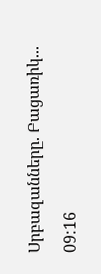Սրբազանները. Բացառիկ...

09:16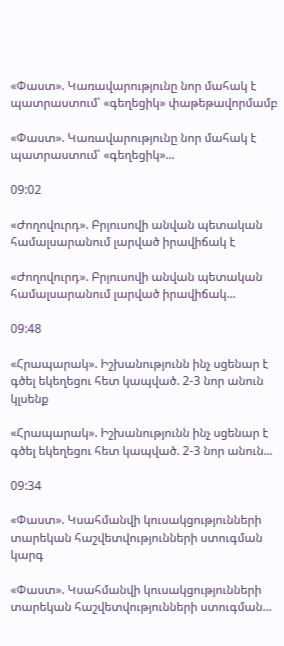«Փաստ». Կառավարությունը նոր մահակ է պատրաստում՝ «գեղեցիկ» փաթեթավորմամբ

«Փաստ». Կառավարությունը նոր մահակ է պատրաստում՝ «գեղեցիկ»...

09:02

«Ժողովուրդ». Բրյուսովի անվան պետական համալսարանում լարված իրավիճակ է

«Ժողովուրդ». Բրյուսովի անվան պետական համալսարանում լարված իրավիճակ...

09:48

«Հրապարակ». Իշխանությունն ինչ սցենար է գծել եկեղեցու հետ կապված. 2-3 նոր անուն կլսենք

«Հրապարակ». Իշխանությունն ինչ սցենար է գծել եկեղեցու հետ կապված. 2-3 նոր անուն...

09:34

«Փաստ». Կսահմանվի կուսակցությունների տարեկան հաշվետվությունների ստուգման կարգ

«Փաստ». Կսահմանվի կուսակցությունների տարեկան հաշվետվությունների ստուգման...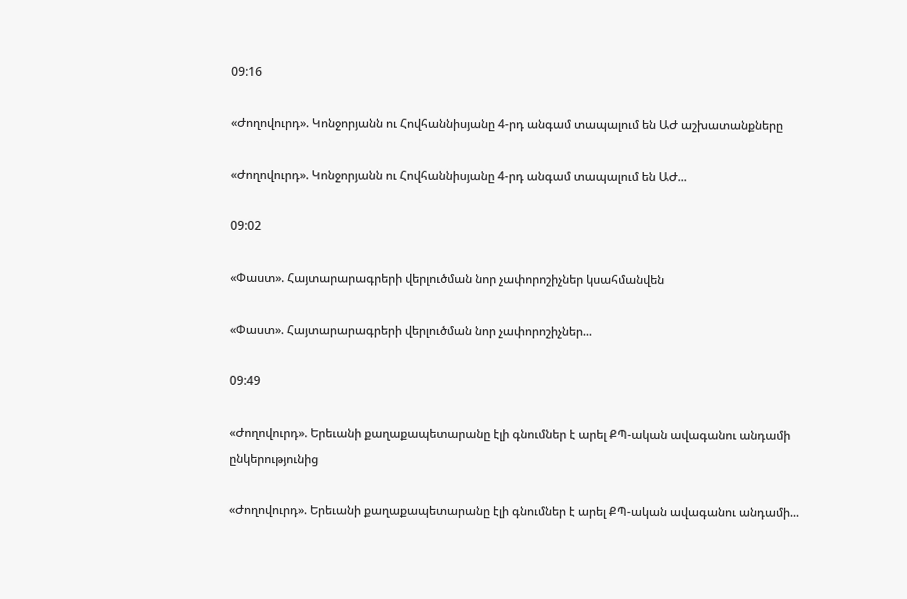09:16

«Ժողովուրդ». Կոնջորյանն ու Հովհաննիսյանը 4-րդ անգամ տապալում են ԱԺ աշխատանքները

«Ժողովուրդ». Կոնջորյանն ու Հովհաննիսյանը 4-րդ անգամ տապալում են ԱԺ...

09:02

«Փաստ». Հայտարարագրերի վերլուծման նոր չափորոշիչներ կսահմանվեն

«Փաստ». Հայտարարագրերի վերլուծման նոր չափորոշիչներ...

09:49

«Ժողովուրդ». Երեւանի քաղաքապետարանը էլի գնումներ է արել ՔՊ-ական ավագանու անդամի ընկերությունից

«Ժողովուրդ». Երեւանի քաղաքապետարանը էլի գնումներ է արել ՔՊ-ական ավագանու անդամի...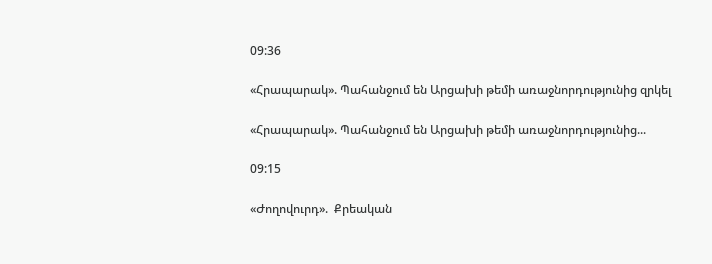09:36

«Հրապարակ». Պահանջում են Արցախի թեմի առաջնորդությունից զրկել

«Հրապարակ». Պահանջում են Արցախի թեմի առաջնորդությունից...

09:15

«Ժողովուրդ».  Քրեական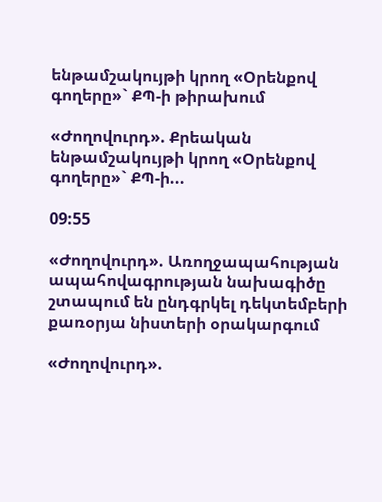ենթամշակույթի կրող «Օրենքով գողերը»` ՔՊ-ի թիրախում

«Ժողովուրդ». Քրեական ենթամշակույթի կրող «Օրենքով գողերը»` ՔՊ-ի...

09:55

«Ժողովուրդ». Առողջապահության ապահովագրության նախագիծը շտապում են ընդգրկել դեկտեմբերի քառօրյա նիստերի օրակարգում

«Ժողովուրդ».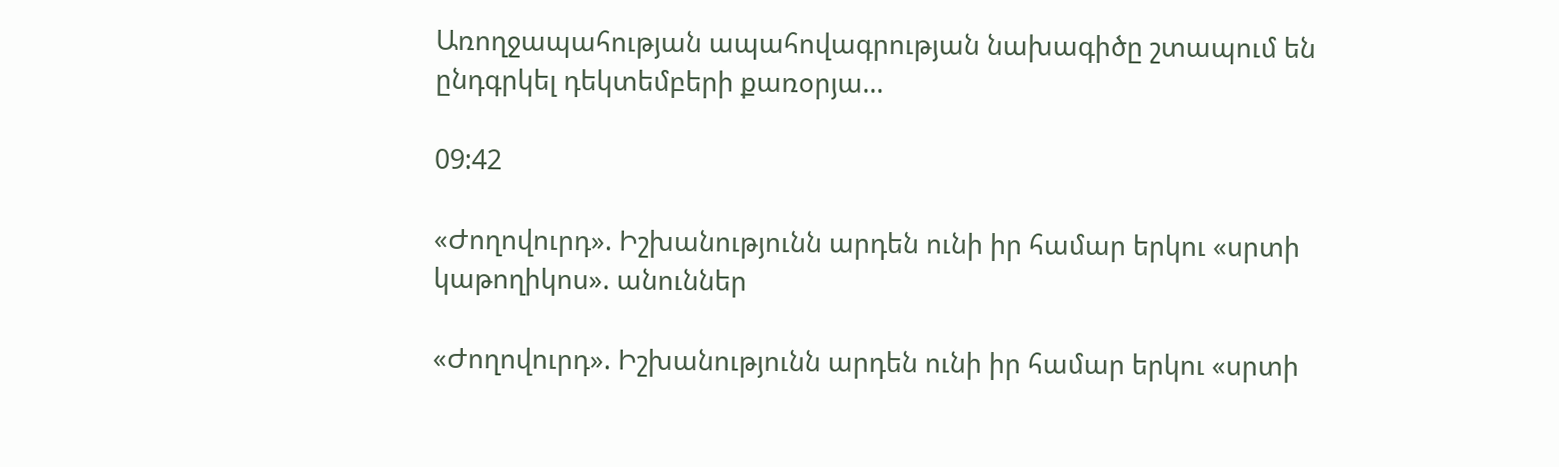Առողջապահության ապահովագրության նախագիծը շտապում են ընդգրկել դեկտեմբերի քառօրյա...

09:42

«Ժողովուրդ». Իշխանությունն արդեն ունի իր համար երկու «սրտի կաթողիկոս». անուններ

«Ժողովուրդ». Իշխանությունն արդեն ունի իր համար երկու «սրտի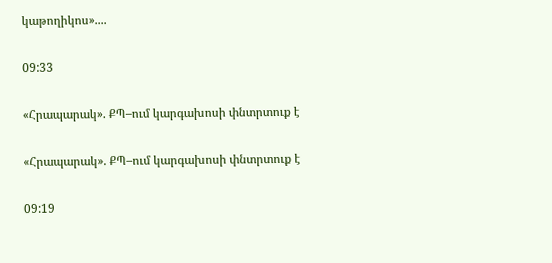կաթողիկոս»....

09:33

«Հրապարակ». ՔՊ–ում կարգախոսի փնտրտուք է

«Հրապարակ». ՔՊ–ում կարգախոսի փնտրտուք է

09:19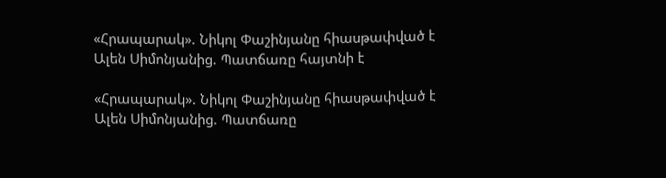«Հրապարակ». Նիկոլ Փաշինյանը հիասթափված է Ալեն Սիմոնյանից. Պատճառը հայտնի է

«Հրապարակ». Նիկոլ Փաշինյանը հիասթափված է Ալեն Սիմոնյանից. Պատճառը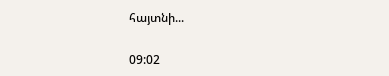հայտնի...

09:02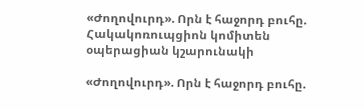«Ժողովուրդ». Որն է հաջորդ բուհը. Հակակոռուպցիոն կոմիտեն օպերացիան կշարունակի

«Ժողովուրդ». Որն է հաջորդ բուհը.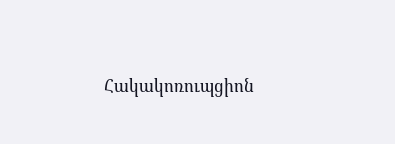Հակակոռուպցիոն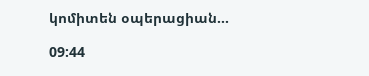կոմիտեն օպերացիան...

09:44